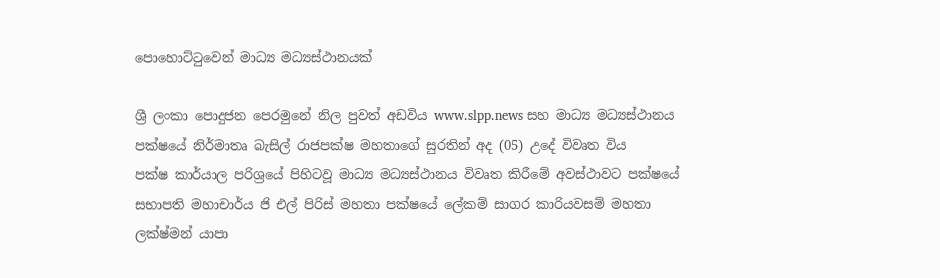පොහොට්ටුවෙන් මාධ්‍ය මධ්‍යස්ථානයක්

ශ්‍රී ලංකා පොදුජන පෙරමුනේ නිල පුවත් අඩවිය www.slpp.news සහ මාධ්‍ය මධ්‍යස්ථානය පක්ෂයේ නිර්මාතෘ බැසිල් රාජපක්ෂ මහතාගේ සුරතින් අද (05) උදේ විවෘත විය
පක්ෂ කාර්යාල පරිශ්‍රයේ පිහිටවූ මාධ්‍ය මධ්‍යස්ථානය විවෘත කිරීමේ අවස්ථාවට පක්ෂයේ සභාපති මහාචාර්ය ජි එල් පිරිස් මහතා පක්ෂයේ ලේකම් සාගර කාරියවසම් මහතා ලක්ෂ්මන් යාපා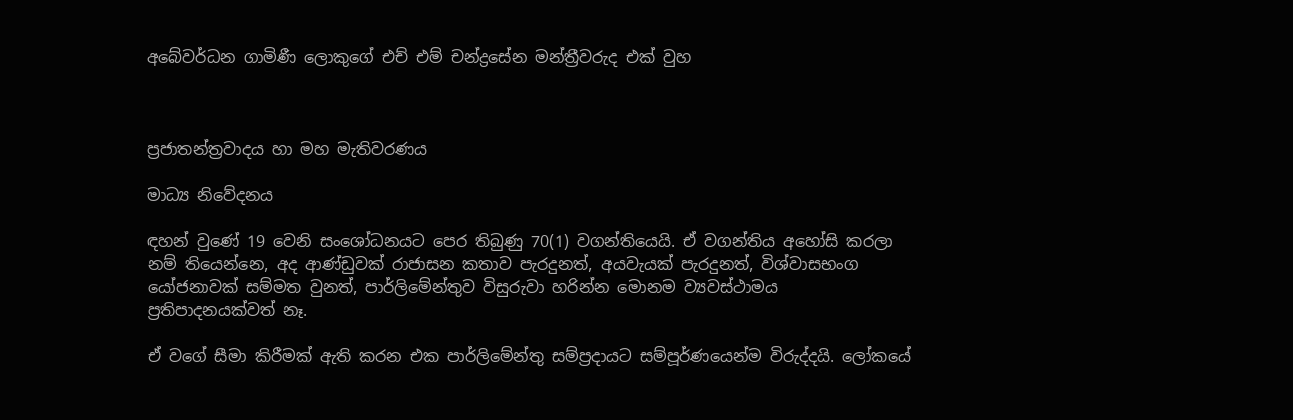අබේවර්ධන ගාමිණී ලොකුගේ එච් එම් චන්ද්‍රසේන මන්ත්‍රීවරුද එක් වුහ



ප්‍රජාතන්ත්‍රවාදය හා මහ මැතිවරණය

මාධ්‍ය නිවේදනය

ඳහන් වුණේ 19 වෙනි සංශෝධනයට පෙර තිබුණු 70(1) වගන්තියෙයි. ඒ වගන්තිය අහෝසි කරලා නම් තියෙන්නෙ, අද ආණ්ඩුවක් රාජාසන කතාව පැරදුනත්, අයවැයක් පැරදුනත්, විශ්වාසභංග යෝජනාවක් සම්මත වුනත්, පාර්ලිමේන්තුව විසුරුවා හරින්න මොනම ව්‍යවස්ථාමය ප්‍රතිපාදනයක්වත් නෑ.

ඒ වගේ සීමා කිරීමක් ඇති කරන එක පාර්ලිමේන්තු සම්ප්‍රදායට සම්පූර්ණයෙන්ම විරුද්දයි. ලෝකයේ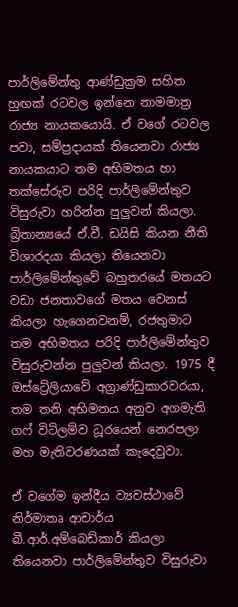පාර්ලිමේන්තු ආණ්ඩුක්‍රම සහිත හුඟක් රටවල ඉන්නෙ නාමමාත්‍ර රාජ්‍ය නායකයොයි. ඒ වගේ රටවල පවා, සම්ප්‍රදායක් තියෙනවා රාජ්‍ය නායකයාට තම අභිමතය හා තක්සේරුව පරිදි පාර්ලිමේන්තුව විසුරුවා හරින්න පුලුවන් කියලා. බ්‍රිතාන්‍යයේ ඒ.වී. ඩයිසි කියන නීති විශාරදයා කියලා තියෙනවා පාර්ලිමේන්තුවේ බහුතරයේ මතයට වඩා ජනතාවගේ මතය වෙනස් කියලා හැගෙනවනම්, රජතුමාට තම අභිමතය පරිදි පාර්ලිමේන්තුව විසුරුවන්න පුලුවන් කියලා. 1975 දී ඔස්ට්‍රේලියාවේ අග්‍රාණ්ඩුකාරවරයා, තම තනි අභිමතය අනුව අගමැති ගෆ් විට්ලම්ව ධූරයෙන් නෙරපලා මහ මැතිවරණයක් කැදෙවුවා.

ඒ වගේම ඉන්දීය ව්‍යවස්ථාවේ නිර්මාතෘ ආචාර්ය බී.ආර්.අම්බෙඩ්කාර් කියලා තියෙනවා පාර්ලිමේන්තුව විසුරුවා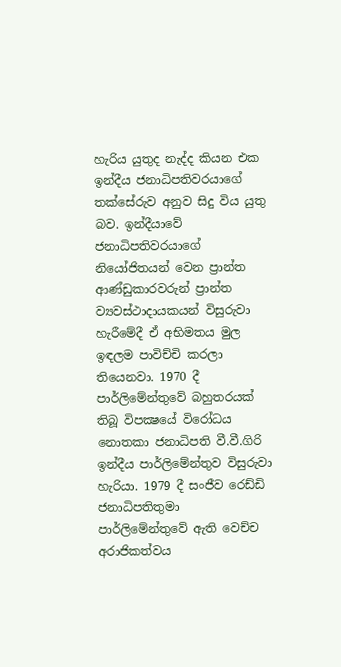හැරිය යුතුද නැද්ද කියන එක ඉන්දීය ජනාධිපතිවරයාගේ තක්සේරුව අනුව සිදු විය යුතු බව. ඉන්දීයාවේ ජනාධිපතිවරයාගේ නියෝජිතයන් වෙන ප්‍රාන්ත ආණ්ඩුකාරවරුන් ප්‍රාන්ත ව්‍යවස්ථාදායකයන් විසුරුවා හැරීමේදී ඒ අභිමතය මුල ඉඳලම පාවිච්චි කරලා තියෙනවා. 1970 දී පාර්ලිමේන්තුවේ බහුතරයක් තිබූ විපක්‍ෂයේ විරෝධය නොතකා ජනාධිපති වී.වී.ගිරි ඉන්දීය පාර්ලිමේන්තුව විසුරුවා හැරියා. 1979 දී සංජීව රෙඩ්ඩි ජනාධිපතිතුමා පාර්ලිමේන්තුවේ ඇති වෙච්ච අරාජිකත්වය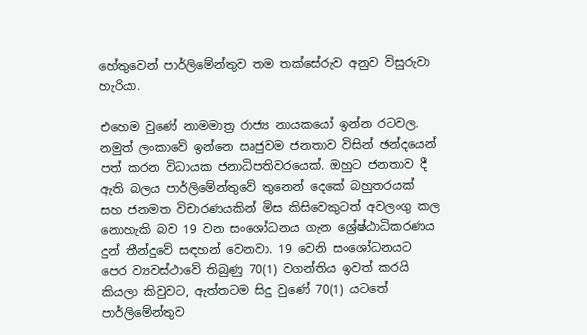හේතුවෙන් පාර්ලිමේන්තුව තම තක්සේරුව අනුව විසුරුවා හැරියා.

එහෙම වුණේ නාමමාත්‍ර රාජ්‍ය නායකයෝ ඉන්න රටවල. නමුත් ලංකාවේ ඉන්නෙ ඍජුවම ජනතාව විසින් ඡන්දයෙන් පත් කරන විධායක ජනාධිපතිවරයෙක්. ඔහුට ජනතාව දී ඇති බලය පාර්ලිමේන්තුවේ තුනෙන් දෙකේ බහුතරයක් සහ ජනමත විචාරණයකින් මිස කිසිවෙකුටත් අවලංගු කල නොහැකි බව 19 වන සංශෝධනය ගැන ශ්‍රේෂ්ඨාධිකරණය දුන් තීන්දුවේ සඳහන් වෙනවා. 19 වෙනි සංශෝධනයට පෙර ව්‍යවස්ථාවේ තිබුණු 70(1) වගන්තිය ඉවත් කරයි කියලා කිවුවට, ඇත්තටම සිදු වුණේ 70(1) යටතේ පාර්ලිමේන්තුව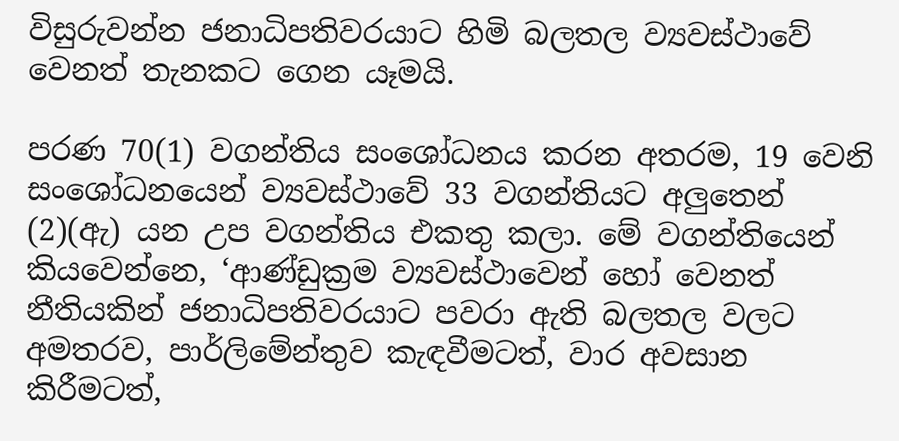විසුරුවන්න ජනාධිපතිවරයාට හිමි බලතල ව්‍යවස්ථාවේ වෙනත් තැනකට ගෙන යෑමයි.

පරණ 70(1) වගන්තිය සංශෝධනය කරන අතරම, 19 වෙනි සංශෝධනයෙන් ව්‍යවස්ථාවේ 33 වගන්තියට අලුතෙන් (2)(ඇ) යන උප වගන්තිය එකතු කලා. මේ වගන්තියෙන් කියවෙන්නෙ, ‘ආණ්ඩුක්‍රම ව්‍යවස්ථාවෙන් හෝ වෙනත් නීතියකින් ජනාධිපතිවරයාට පවරා ඇති බලතල වලට අමතරව, පාර්ලිමේන්තුව කැඳවීමටත්, වාර අවසාන කිරීමටත්,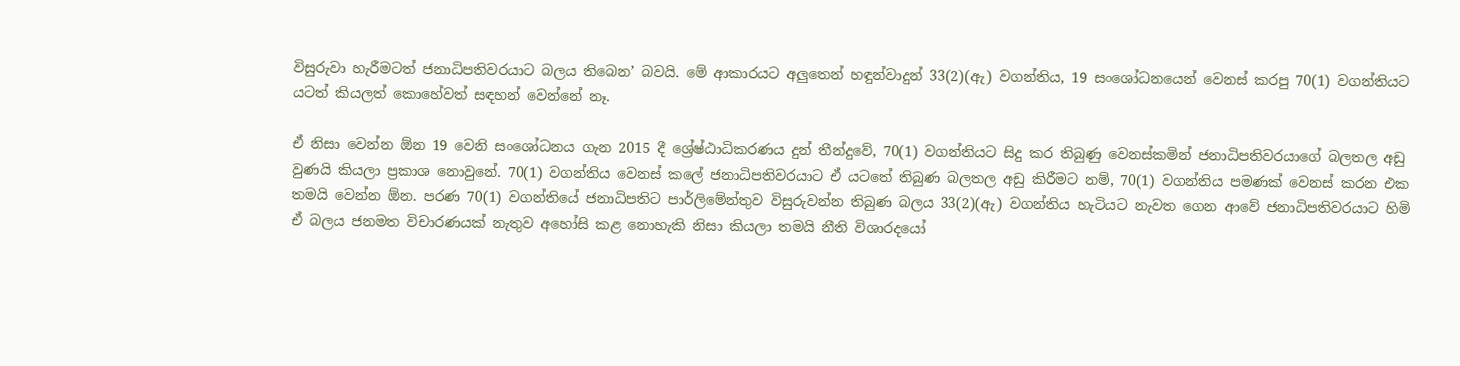විසුරුවා හැරීමටත් ජනාධිපතිවරයාට බලය තිබෙන’ බවයි. මේ ආකාරයට අලුතෙන් හඳුන්වාදුන් 33(2)(ඇ) වගන්තිය, 19 සංශෝධනයෙන් වෙනස් කරපු 70(1) වගන්තියට යටත් කියලත් කොහේවත් සඳහන් වෙන්නේ නෑ.

ඒ නිසා වෙන්න ඕන 19 වෙනි සංශෝධනය ගැන 2015 දී ශ්‍රේෂ්ඨාධිකරණය දුන් තීන්දුවේ, 70(1) වගන්තියට සිදු කර තිබුණු වෙනස්කමින් ජනාධිපතිවරයාගේ බලතල අඩු වුණයි කියලා ප්‍රකාශ නොවුනේ. 70(1) වගන්තිය වෙනස් කලේ ජනාධිපතිවරයාට ඒ යටතේ තිබුණ බලතල අඩු කිරීමට නම්, 70(1) වගන්තිය පමණක් වෙනස් කරන එක තමයි වෙන්න ඕන. පරණ 70(1) වගන්තියේ ජනාධිපතිට පාර්ලිමේන්තුව විසුරුවන්න තිබුණ බලය 33(2)(ඇ) වගන්තිය හැටියට නැවත ගෙන ආවේ ජනාධිපතිවරයාට හිමි ඒ බලය ජනමත විචාරණයක් නැතුව අහෝසි කළ නොහැකි නිසා කියලා තමයි නීති විශාරදයෝ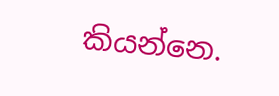කියන්නෙ.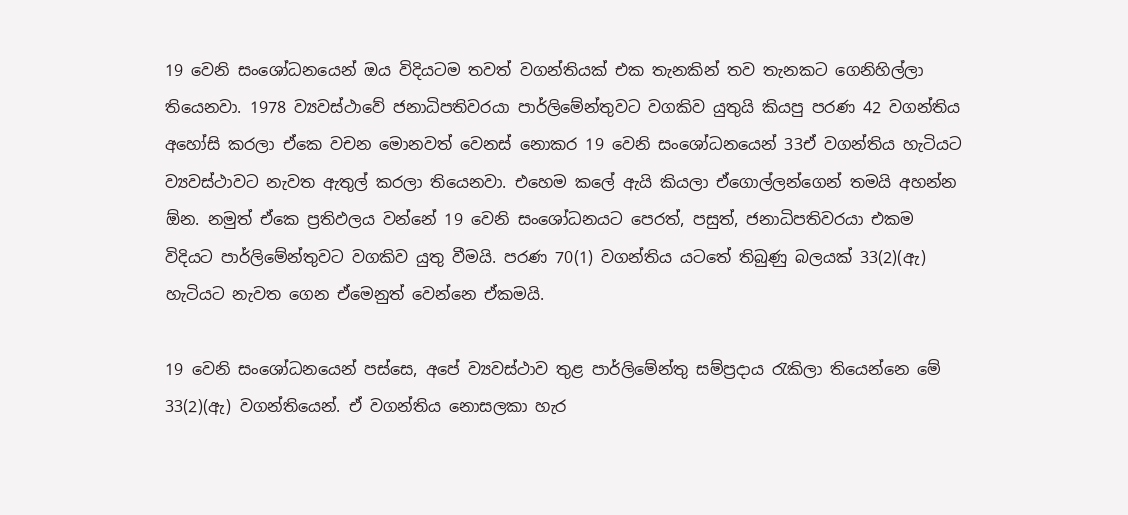19 වෙනි සංශෝධනයෙන් ඔය විදියටම තවත් වගන්තියක් එක තැනකින් තව තැනකට ගෙනිහිල්ලා තියෙනවා. 1978 ව්‍යවස්ථාවේ ජනාධිපතිවරයා පාර්ලිමේන්තුවට වගකිව යුතුයි කියපු පරණ 42 වගන්තිය අහෝසි කරලා ඒකෙ වචන මොනවත් වෙනස් නොකර 19 වෙනි සංශෝධනයෙන් 33ඒ වගන්තිය හැටියට ව්‍යවස්ථාවට නැවත ඇතුල් කරලා තියෙනවා. එහෙම කලේ ඇයි කියලා ඒගොල්ලන්ගෙන් තමයි අහන්න ඕන. නමුත් ඒකෙ ප්‍රතිඵලය වන්නේ 19 වෙනි සංශෝධනයට පෙරත්, පසුත්, ජනාධිපතිවරයා එකම විදියට පාර්ලිමේන්තුවට වගකිව යුතු වීමයි. පරණ 70(1) වගන්තිය යටතේ තිබුණු බලයක් 33(2)(ඇ) හැටියට නැවත ගෙන ඒමෙනුත් වෙන්නෙ ඒකමයි.

19 වෙනි සංශෝධනයෙන් පස්සෙ, අපේ ව්‍යවස්ථාව තුළ පාර්ලිමේන්තු සම්ප්‍රදාය රැකිලා තියෙන්නෙ මේ 33(2)(ඇ) වගන්තියෙන්. ඒ වගන්තිය නොසලකා හැර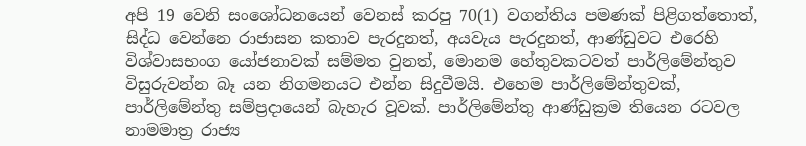අපි 19 වෙනි සංශෝධනයෙන් වෙනස් කරපු 70(1) වගන්තිය පමණක් පිළිගත්තොත්, සිද්ධ වෙන්නෙ රාජාසන කතාව පැරදුනත්, අයවැය පැරදුනත්, ආණ්ඩුවට එරෙහි විශ්වාසභංග යෝජනාවක් සම්මත වුනත්, මොනම හේතුවකටවත් පාර්ලිමේන්තුව විසුරුවන්න බෑ යන නිගමනයට එන්න සිදුවීමයි. එහෙම පාර්ලිමේන්තුවක්, පාර්ලිමේන්තු සම්ප්‍රදායෙන් බැහැර වූවක්. පාර්ලිමේන්තු ආණ්ඩුක්‍රම තියෙන රටවල නාමමාත්‍ර රාජ්‍ය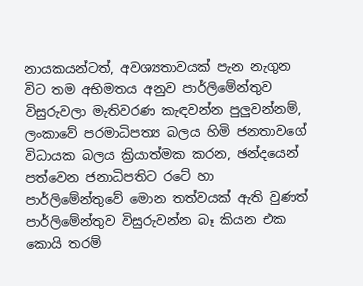නායකයන්ටත්, අවශ්‍යතාවයක් පැන නැගුන විට තම අභිමතය අනුව පාර්ලිමේන්තුව විසුරුවලා මැතිවරණ කැඳවන්න පුලුවන්නම්, ලංකාවේ පරමාධිපත්‍ය බලය හිමි ජනතාවගේ විධායක බලය ක්‍රියාත්මක කරන, ඡන්දයෙන් පත්වෙන ජනාධිපතිට රටේ හා පාර්ලිමේන්තුවේ මොන තත්වයක් ඇති වුණත් පාර්ලිමේන්තුව විසුරුවන්න බෑ කියන එක කොයි තරම්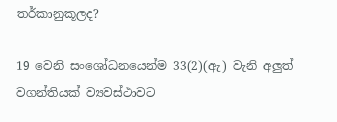තර්කානුකූලද?

19 වෙනි සංශෝධනයෙන්ම 33(2)(ඇ) වැනි අලුත් වගන්තියක් ව්‍යවස්ථාවට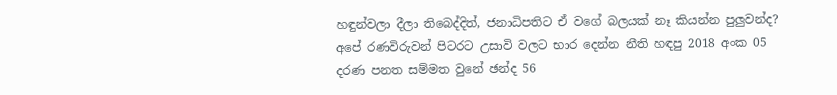හඳුන්වලා දීලා තිබෙද්දිත්, ජනාධිපතිට ඒ වගේ බලයක් නෑ කියන්න පුලුවන්ද? අපේ රණවිරුවන් පිටරට උසාවි වලට භාර දෙන්න නීති හඳපු 2018 අංක 05 දරණ පනත සම්මත වුනේ ඡන්ද 56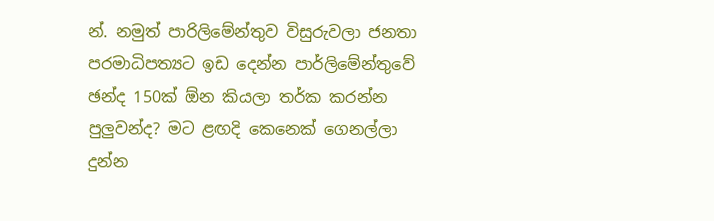න්. නමුත් පාරිලිමේන්තුව විසුරුවලා ජනතා පරමාධිපත්‍යට ඉඩ දෙන්න පාර්ලිමේන්තුවේ ඡන්ද 150ක් ඕන කියලා තර්ක කරන්න පුලුවන්ද? මට ළඟදි කෙනෙක් ගෙනල්ලා දුන්න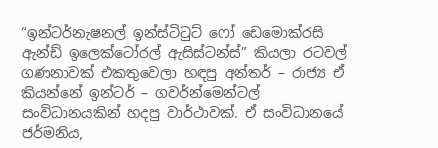“ඉන්ටර්නැෂනල් ඉන්ස්ටිටුට් ෆෝ ඩෙමොක්රසි ඇන්ඩ් ඉලෙක්ටෝරල් ඇසිස්ටන්ස්” කියලා රටවල් ගණනාවක් එකතුවෙලා හඳපු අන්තර් – රාජ්‍ය ඒ කියන්නේ ඉන්ටර් – ගවර්න්මෙන්ටල් සංවිධානයකින් හදපු වාර්ථාවක්. ඒ සංවිධානයේ ජර්මනිය,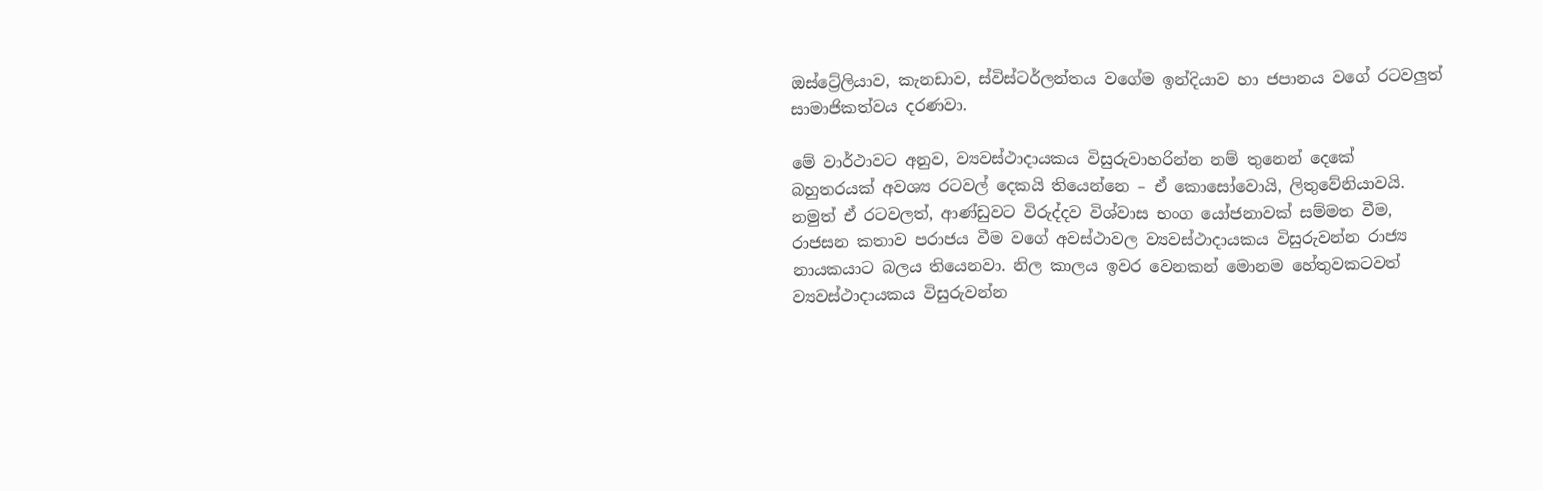ඔස්ට්‍රේලියාව, කැනඩාව, ස්විස්ටර්ලන්තය වගේම ඉන්දියාව හා ජපානය වගේ රටවලුත් සාමාජිකත්වය දරණවා.

මේ වාර්ථාවට අනුව, ව්‍යවස්ථාදායකය විසුරුවාහරින්න නම් තුනෙන් දෙකේ බහුතරයක් අවශ්‍ය රටවල් දෙකයි තියෙන්නෙ – ඒ කොසෝවොයි, ලිතුවේනියාවයි. නමුත් ඒ රටවලත්, ආණ්ඩුවට විරුද්දව විශ්වාස භංග යෝජනාවක් සම්මත වීම, රාජසන කතාව පරාජය වීම වගේ අවස්ථාවල ව්‍යවස්ථාදායකය විසුරුවන්න රාජ්‍ය නායකයාට බලය තියෙනවා. නිල කාලය ඉවර වෙනකන් මොනම හේතුවකටවත් ව්‍යවස්ථාදායකය විසුරුවන්න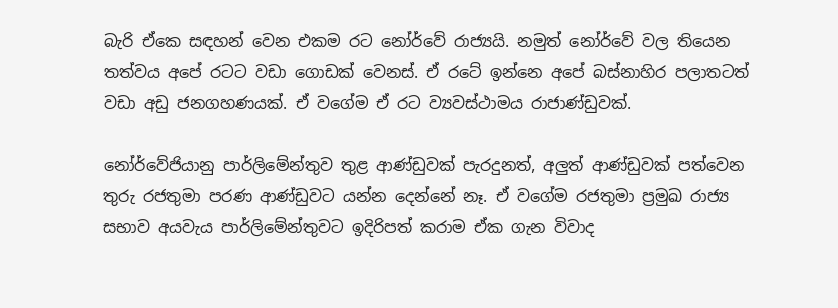බැරි ඒකෙ සඳහන් වෙන එකම රට නෝර්වේ රාජ්‍යයි. නමුත් නෝර්වේ වල තියෙන තත්වය අපේ රටට වඩා ගොඩක් වෙනස්. ඒ රටේ ඉන්නෙ අපේ බස්නාහිර පලාතටත් වඩා අඩු ජනගහණයක්. ඒ වගේම ඒ රට ව්‍යවස්ථාමය රාජාණ්ඩුවක්.

නෝර්වේජියානු පාර්ලිමේන්තුව තුළ ආණ්ඩුවක් පැරදුනත්, අලුත් ආණ්ඩුවක් පත්වෙන තුරු රජතුමා පරණ ආණ්ඩුවට යන්න දෙන්නේ නෑ. ඒ වගේම රජතුමා ප්‍රමුඛ රාජ්‍ය සභාව අයවැය පාර්ලිමේන්තුවට ඉදිරිපත් කරාම ඒක ගැන විවාද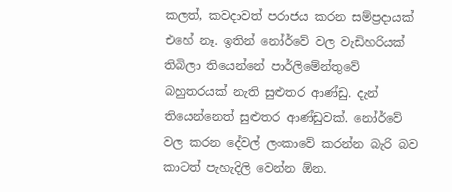කලත්, කවදාවත් පරාජය කරන සම්ප්‍රදායක් එහේ නෑ. ඉතින් නෝර්වේ වල වැඩිහරියක් තිබිලා තියෙන්නේ පාර්ලිමේන්තුවේ බහුතරයක් නැති සුළුතර ආණ්ඩු. දැන් තියෙන්නෙත් සුළුතර ආණ්ඩුවක්. නෝර්වේ වල කරන දේවල් ලංකාවේ කරන්න බැරි බව කාටත් පැහැදිලි වෙන්න ඕන.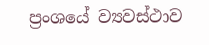ප්‍රංශයේ ව්‍යවස්ථාව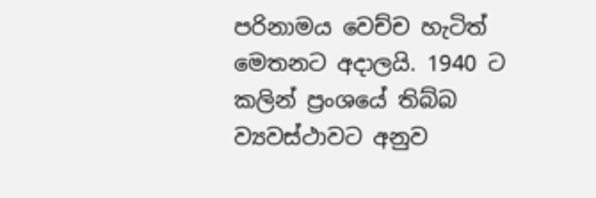පරිනාමය වෙච්ච හැටිත් මෙතනට අදාලයි. 1940 ට කලින් ප්‍රංශයේ තිබ්බ ව්‍යවස්ථාවට අනුව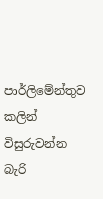පාර්ලිමේන්තුව කලින් විසුරුවන්න බැරි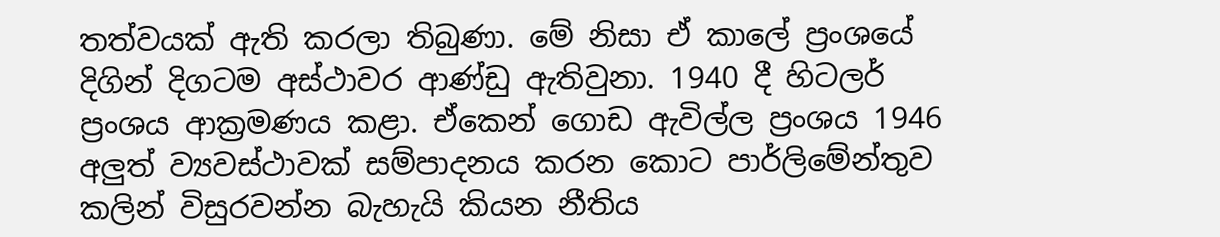තත්වයක් ඇති කරලා තිබුණා. මේ නිසා ඒ කාලේ ප්‍රංශයේ දිගින් දිගටම අස්ථාවර ආණ්ඩු ඇතිවුනා. 1940 දී හිටලර් ප්‍රංශය ආක්‍රමණය කළා. ඒකෙන් ගොඩ ඇවිල්ල ප්‍රංශය 1946 අලුත් ව්‍යවස්ථාවක් සම්පාදනය කරන කොට පාර්ලිමේන්තුව කලින් විසුරවන්න බැහැයි කියන නීතිය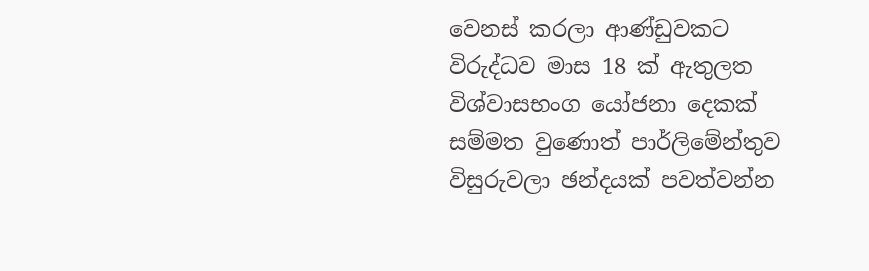වෙනස් කරලා ආණ්ඩුවකට විරුද්ධව මාස 18 ක් ඇතුලත විශ්වාසභංග යෝජනා දෙකක් සම්මත වුණොත් පාර්ලිමේන්තුව විසුරුවලා ඡන්දයක් පවත්වන්න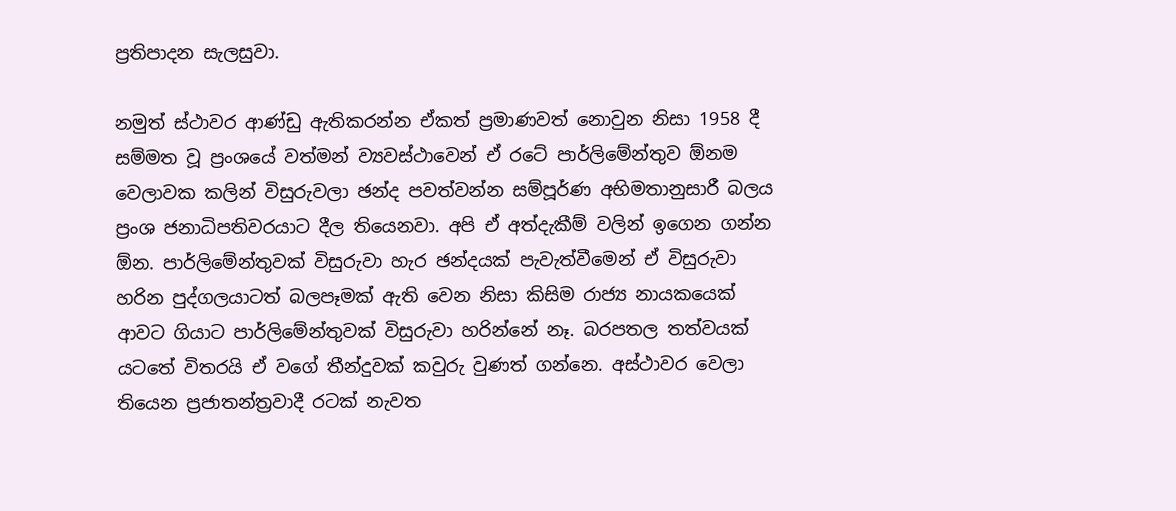ප්‍රතිපාදන සැලසුවා.

නමුත් ස්ථාවර ආණ්ඩු ඇතිකරන්න ඒකත් ප්‍රමාණවත් නොවුන නිසා 1958 දී සම්මත වූ ප්‍රංශයේ වත්මන් ව්‍යවස්ථාවෙන් ඒ රටේ පාර්ලිමේන්තුව ඕනම වෙලාවක කලින් විසුරුවලා ඡන්ද පවත්වන්න සම්පූර්ණ අභිමතානුසාරී බලය ප්‍රංශ ජනාධිපතිවරයාට දීල තියෙනවා. අපි ඒ අත්දැකීම් වලින් ඉගෙන ගන්න ඕන. පාර්ලිමේන්තුවක් විසුරුවා හැර ඡන්දයක් පැවැත්වීමෙන් ඒ විසුරුවා හරින පුද්ගලයාටත් බලපෑමක් ඇති වෙන නිසා කිසිම රාජ්‍ය නායකයෙක් ආවට ගියාට පාර්ලිමේන්තුවක් විසුරුවා හරින්නේ නෑ. බරපතල තත්වයක් යටතේ විතරයි ඒ වගේ තීන්දුවක් කවුරු වුණත් ගන්නෙ. අස්ථාවර වෙලා තියෙන ප්‍රජාතන්ත්‍රවාදී රටක් නැවත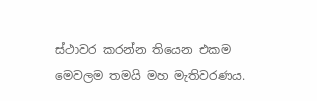ස්ථාවර කරන්න තියෙන එකම මෙවලම තමයි මහ මැතිවරණය.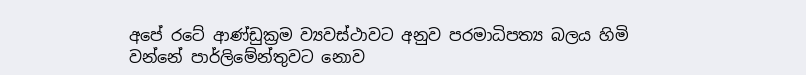අපේ රටේ ආණ්ඩුක්‍රම ව්‍යවස්ථාවට අනුව පරමාධිපත්‍ය බලය හිමි වන්නේ පාර්ලිමේන්තුවට නොව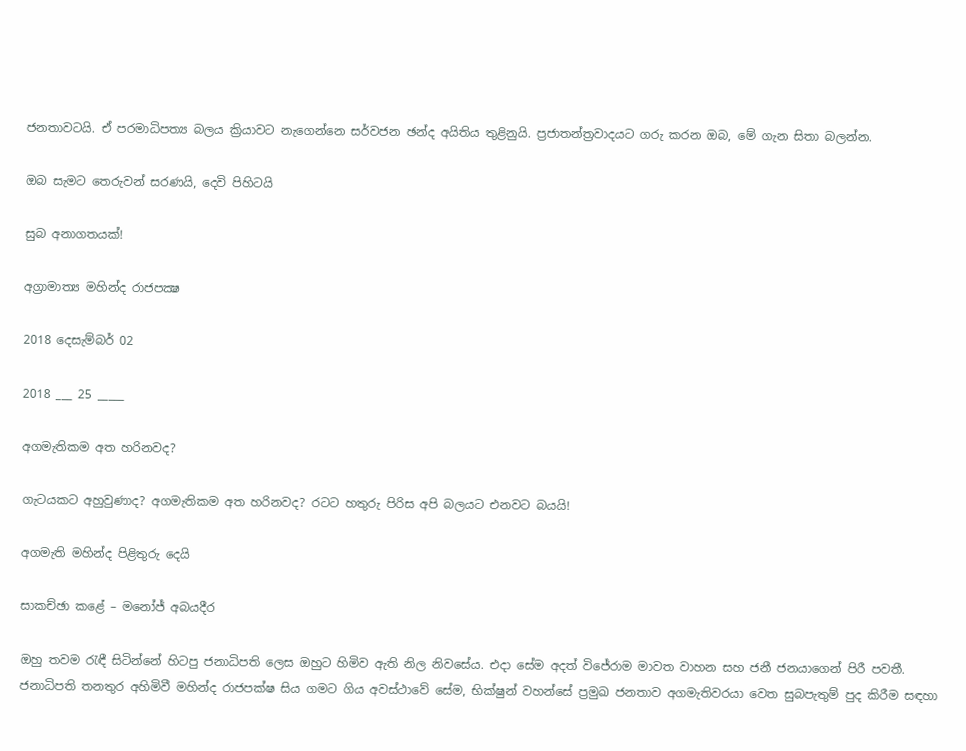ජනතාවටයි. ඒ පරමාධිපත්‍ය බලය ක්‍රියාවට නැගෙන්නෙ සර්වජන ඡන්ද අයිතිය තුළිනුයි. ප්‍රජාතන්ත්‍රවාදයට ගරු කරන ඔබ, මේ ගැන සිතා බලන්න.

ඔබ සැමට තෙරුවන් සරණයි, දෙවි පිහිටයි

සුබ අනාගතයක්!

අග්‍රාමාත්‍ය මහින්ද රාජපක්‍ෂ

2018 දෙසැම්බර් 02

2018 ___ 25 _____

අගමැතිකම අත හරිනවද?

ගැටයකට අහුවුණාද? අගමැතිකම අත හරිනවද? රටට හතුරු පිරිස අපි බලයට එනවට බයයි!

අගමැති මහින්ද පිළිතුරු දෙයි

සාකච්ඡා කළේ – මනෝජ් අබයදීර

ඔහු තවම රැඳී සිටින්නේ හිටපු ජනාධිපති ලෙස ඔහුට හිමිව ඇති නිල නිවසේය. එදා සේම අදත් විජේරාම මාවත වාහන සහ ජනී ජනයාගෙන් පිරී පවතී. ජනාධිපති තනතුර අහිමිවී මහින්ද රාජපක්ෂ සිය ගමට ගිය අවස්ථාවේ සේම, භික්ෂුන් වහන්සේ ප්‍රමුඛ ජනතාව අගමැතිවරයා වෙත සුබපැතුම් පුද කිරීම සඳහා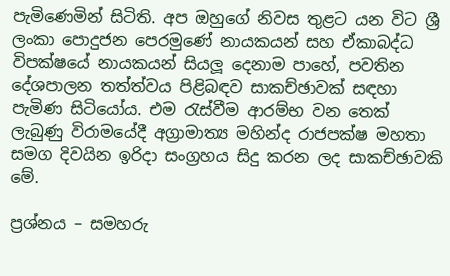පැමිණෙමින් සිටිති. අප ඔහුගේ නිවස තුළට යන විට ශ්‍රී ලංකා පොදුජන පෙරමුණේ නායකයන් සහ ඒකාබද්ධ විපක්ෂයේ නායකයන් සියලූ දෙනාම පාහේ, පවතින දේශපාලන තත්ත්වය පිළිබඳව සාකච්ඡාවක් සඳහා පැමිණ සිටියෝය. එම රැස්වීම ආරම්භ වන තෙක් ලැබුණු විරාමයේදී අග්‍රාමාත්‍ය මහින්ද රාජපක්ෂ මහතා සමග දිවයින ඉරිදා සංග්‍රහය සිදු කරන ලද සාකච්ඡාවකි මේ.

ප්‍රශ්නය – සමහරු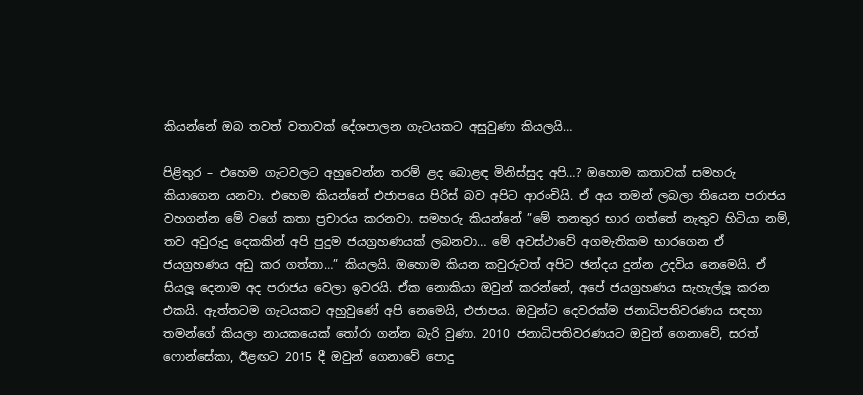කියන්නේ ඔබ තවත් වතාවක් දේශපාලන ගැටයකට අසුවුණා කියලයි…

පිළිතුර – එහෙම ගැටවලට අහුවෙන්න තරම් ළද බොළඳ මිනිස්සුද අපි…? ඔහොම කතාවක් සමහරු කියාගෙන යනවා. එහෙම කියන්නේ එජාපයෙ පිරිස් බව අපිට ආරංචියි. ඒ අය තමන් ලබලා තියෙන පරාජය වහගන්න මේ වගේ කතා ප්‍රචාරය කරනවා. සමහරු කියන්නේ ”මේ තනතුර භාර ගත්තේ නැතුව හිටියා නම්, තව අවුරුදු දෙකකින් අපි පුදුම ජයග්‍රහණයක් ලබනවා… මේ අවස්ථාවේ අගමැතිකම භාරගෙන ඒ ජයග්‍රහණය අඩු කර ගත්තා…” කියලයි. ඔහොම කියන කවුරුවත් අපිට ඡන්දය දුන්න උදවිය නෙමෙයි. ඒ සියලූ දෙනාම අද පරාජය වෙලා ඉවරයි. ඒක නොකියා ඔවුන් කරන්නේ, අපේ ජයග්‍රහණය සැහැල්ලූ කරන එකයි. ඇත්තටම ගැටයකට අහුවුණේ අපි නෙමෙයි, එජාපය. ඔවුන්ට දෙවරක්ම ජනාධිපතිවරණය සඳහා තමන්ගේ කියලා නායකයෙක් තෝරා ගන්න බැරි වුණා. 2010 ජනාධිපතිවරණයට ඔවුන් ගෙනාවේ, සරත් ෆොන්සේකා, ඊළඟට 2015 දී ඔවුන් ගෙනාවේ පොදු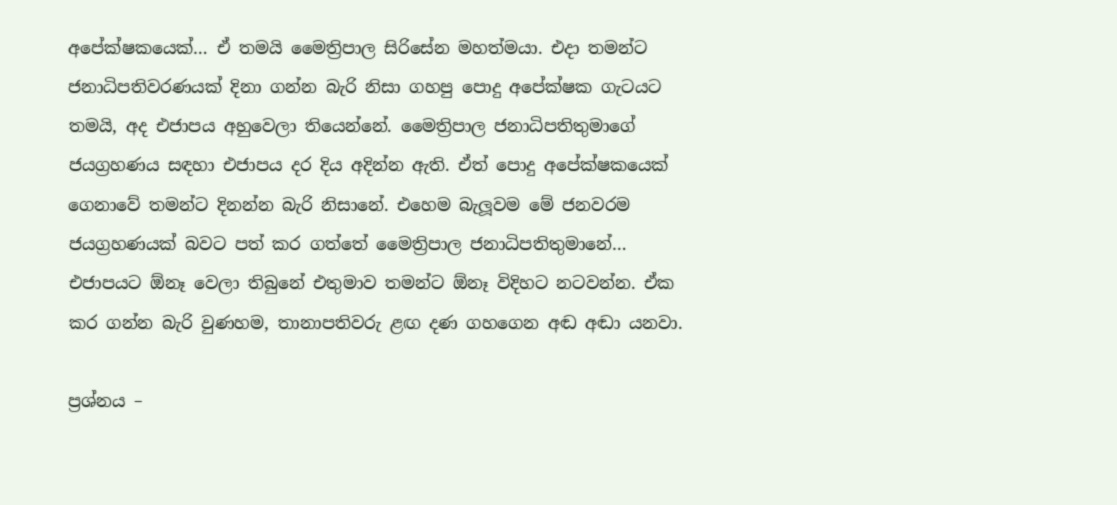අපේක්ෂකයෙක්… ඒ තමයි මෛත්‍රිපාල සිරිසේන මහත්මයා. එදා තමන්ට ජනාධිපතිවරණයක් දිනා ගන්න බැරි නිසා ගහපු පොදු අපේක්ෂක ගැටයට තමයි, අද එජාපය අහුවෙලා තියෙන්නේ. මෛත්‍රිපාල ජනාධිපතිතුමාගේ ජයග්‍රහණය සඳහා එජාපය දර දිය අදින්න ඇති. ඒත් පොදු අපේක්ෂකයෙක් ගෙනාවේ තමන්ට දිනන්න බැරි නිසානේ. එහෙම බැලූවම මේ ජනවරම ජයග්‍රහණයක් බවට පත් කර ගත්තේ මෛත්‍රිපාල ජනාධිපතිතුමානේ… එජාපයට ඕනෑ වෙලා තිබුනේ එතුමාව තමන්ට ඕනෑ විදිහට නටවන්න. ඒක කර ගන්න බැරි වුණහම, තානාපතිවරු ළඟ දණ ගහගෙන අඬ අඬා යනවා.

ප්‍රශ්නය –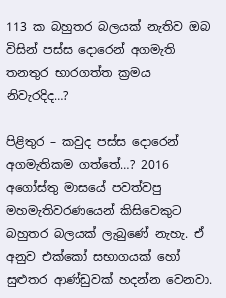113 ක බහුතර බලයක් නැතිව ඔබ විසින් පස්ස දොරෙන් අගමැති තනතුර භාරගත්ත ක්‍රමය නිවැරදිද…?

පිළිතුර – කවුද පස්ස දොරෙන් අගමැතිකම ගත්තේ…? 2016 අගෝස්තු මාසයේ පවත්වපු මහමැතිවරණයෙන් කිසිවෙකුට බහුතර බලයක් ලැබුණේ නැහැ. ඒ අනුව එක්කෝ සභාගයක් හෝ සුළුතර ආණ්ඩුවක් හදන්න වෙනවා.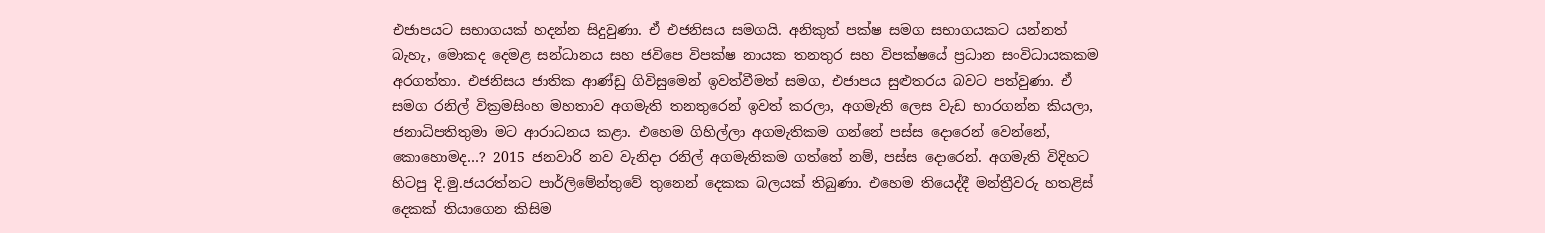එජාපයට සභාගයක් හදන්න සිදුවුණා. ඒ එජනිසය සමගයි. අනිකුත් පක්ෂ සමග සභාගයකට යන්නත් බැහැ, මොකද දෙමළ සන්ධානය සහ ජවිපෙ විපක්ෂ නායක තනතුර සහ විපක්ෂයේ ප්‍රධාන සංවිධායකකම අරගත්තා. එජනිසය ජාතික ආණ්ඩු ගිවිසුමෙන් ඉවත්වීමත් සමග, එජාපය සුළුතරය බවට පත්වුණා. ඒ සමග රනිල් වික්‍රමසිංහ මහතාව අගමැති තනතුරෙන් ඉවත් කරලා, අගමැති ලෙස වැඩ භාරගන්න කියලා, ජනාධිපතිතුමා මට ආරාධනය කළා. එහෙම ගිහිල්ලා අගමැතිකම ගන්නේ පස්ස දොරෙන් වෙන්නේ, කොහොමද…? 2015 ජනවාරි නව වැනිදා රනිල් අගමැතිකම ගත්තේ නම්, පස්ස දොරෙන්. අගමැති විදිහට හිටපු දි.මු.ජයරත්නට පාර්ලිමේන්තුවේ තුනෙන් දෙකක බලයක් තිබුණා. එහෙම තියෙද්දී මන්ත්‍රීවරු හතළිස් දෙකක් තියාගෙන කිසිම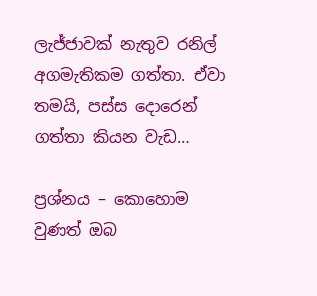ලැජ්ජාවක් නැතුව රනිල් අගමැතිකම ගත්තා. ඒවා තමයි, පස්ස දොරෙන් ගත්තා කියන වැඩ…

ප්‍රශ්නය – කොහොම වුණත් ඔබ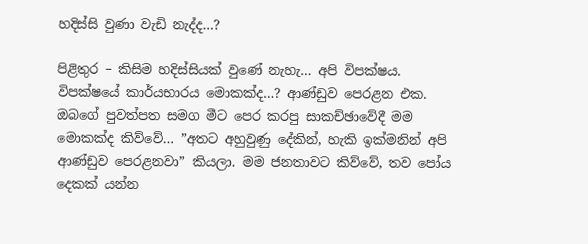හදිස්සි වුණා වැඩි නැද්ද…?

පිළිතුර – කිසිම හදිස්සියක් වුණේ නැහැ… අපි විපක්ෂය. විපක්ෂයේ කාර්යභාරය මොකක්ද…? ආණ්ඩුව පෙරළන එක. ඔබගේ පුවත්පත සමග මීට පෙර කරපු සාකච්ඡාවේදී මම මොකක්ද කිව්වේ… ”අතට අහුවුණු දේකින්, හැකි ඉක්මනින් අපි ආණ්ඩුව පෙරළනවා” කියලා. මම ජනතාවට කිව්වේ, තව පෝය දෙකක් යන්න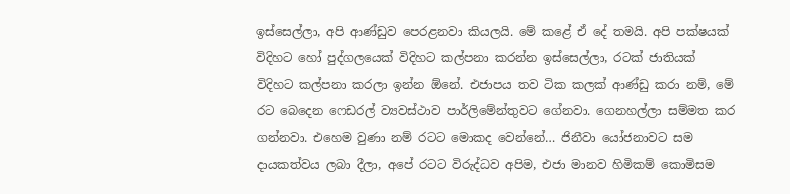ඉස්සෙල්ලා, අපි ආණ්ඩුව පෙරළනවා කියලයි. මේ කළේ ඒ දේ තමයි. අපි පක්ෂයක් විදිහට හෝ පුද්ගලයෙක් විදිහට කල්පනා කරන්න ඉස්සෙල්ලා, රටක් ජාතියක් විදිහට කල්පනා කරලා ඉන්න ඕනේ. එජාපය තව ටික කලක් ආණ්ඩු කරා නම්, මේ රට බෙදෙන ෆෙඩරල් ව්‍යවස්ථාව පාර්ලිමේන්තුවට ගේනවා. ගෙනහල්ලා සම්මත කර ගන්නවා. එහෙම වුණා නම් රටට මොකද වෙන්නේ… ජිනීවා යෝජනාවට සම දායකත්වය ලබා දීලා, අපේ රටට විරුද්ධව අපිම, එජා මානව හිමිකම් කොමිසම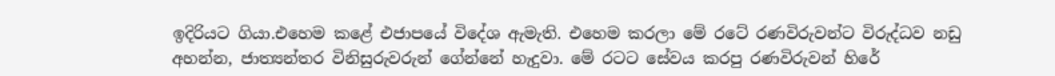ඉදිරියට ගියා.එහෙම කළේ එජාපයේ විදේශ ඇමැති. එහෙම කරලා මේ රටේ රණවිරුවන්ට විරුද්ධව නඩු අහන්න, ජාත්‍යන්තර විනිසුරුවරුන් ගේන්නේ හැදුවා. මේ රටට සේවය කරපු රණවිරුවන් හිරේ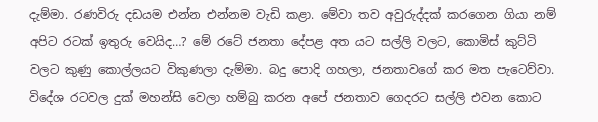දැම්මා. රණවිරු දඩයම එන්න එන්නම වැඩි කළා. මේවා තව අවුරුද්දක් කරගෙන ගියා නම් අපිට රටක් ඉතුරු වෙයිද…? මේ රටේ ජනතා දේපළ අත යට සල්ලි වලට, කොමිස් කුට්ටි වලට කුණු කොල්ලයට විකුණලා දැම්මා. බදු පොදි ගහලා, ජනතාවගේ කර මත පැටෙව්වා. විදේශ රටවල දුක් මහන්සි වෙලා හම්බු කරන අපේ ජනතාව ගෙදරට සල්ලි එවන කොට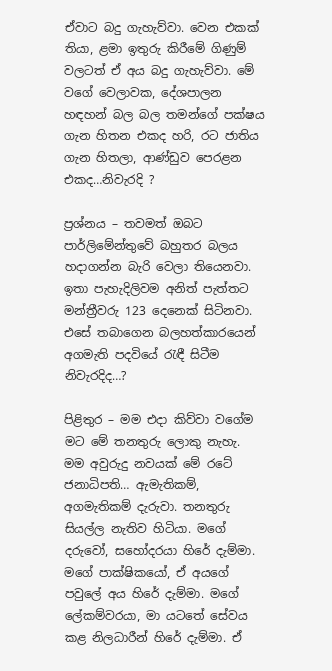ඒවාට බදු ගැහැව්වා. වෙන එකක් තියා, ළමා ඉතුරු කිරීමේ ගිණුම් වලටත් ඒ අය බදු ගැහැව්වා. මේ වගේ වෙලාවක, දේශපාලන හඳහන් බල බල තමන්ගේ පක්ෂය ගැන හිතන එකද හරි, රට ජාතිය ගැන හිතලා, ආණ්ඩුව පෙරළන එකද…නිවැරදි ?

ප්‍රශ්නය – තවමත් ඔබට පාර්ලිමේන්තුවේ බහුතර බලය හදාගන්න බැරි වෙලා තියෙනවා. ඉතා පැහැදිලිවම අනිත් පැත්තට මන්ත්‍රීවරු 123 දෙනෙක් සිටිනවා. එසේ තබාගෙන බලහත්කාරයෙන් අගමැති පදවියේ රැඳී සිටීම නිවැරදිද…?

පිළිතුර – මම එදා කිව්වා වගේම මට මේ තනතුරු ලොකු නැහැ. මම අවුරුදු නවයක් මේ රටේ ජනාධිපති… ඇමැතිකම්, අගමැතිකම් දැරුවා. තනතුරු සියල්ල නැතිව හිටියා. මගේ දරුවෝ, සහෝදරයා හිරේ දැම්මා. මගේ පාක්ෂිකයෝ, ඒ අයගේ පවුලේ අය හිරේ දැම්මා. මගේ ලේකම්වරයා, මා යටතේ සේවය කළ නිලධාරීන් හිරේ දැම්මා. ඒ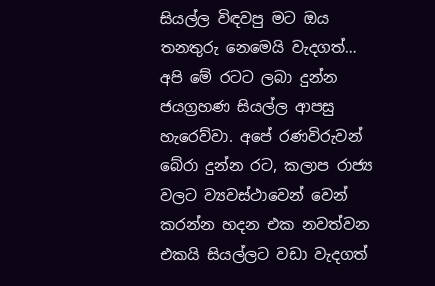සියල්ල විඳවපු මට ඔය තනතුරු නෙමෙයි වැදගත්… අපි මේ රටට ලබා දුන්න ජයග්‍රහණ සියල්ල ආපසු හැරෙව්වා. අපේ රණවිරුවන් බේරා දුන්න රට, කලාප රාජ්‍ය වලට ව්‍යවස්ථාවෙන් වෙන් කරන්න හදන එක නවත්වන එකයි සියල්ලට වඩා වැදගත්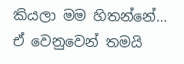කියලා මම හිතන්නේ… ඒ වෙනුවෙන් තමයි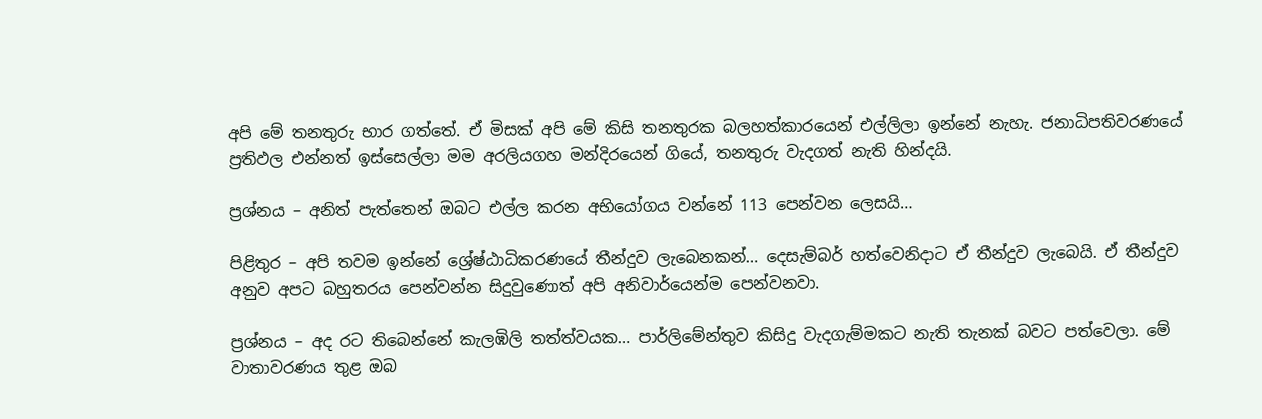අපි මේ තනතුරු භාර ගත්තේ. ඒ මිසක් අපි මේ කිසි තනතුරක බලහත්කාරයෙන් එල්ලිලා ඉන්නේ නැහැ. ජනාධිපතිවරණයේ ප්‍රතිඵල එන්නත් ඉස්සෙල්ලා මම අරලියගහ මන්දිරයෙන් ගියේ, තනතුරු වැදගත් නැති හින්දයි.

ප්‍රශ්නය – අනිත් පැත්තෙන් ඔබට එල්ල කරන අභියෝගය වන්නේ 113 පෙන්වන ලෙසයි…

පිළිතුර – අපි තවම ඉන්නේ ශ්‍රේෂ්ඨාධිකරණයේ තීන්දුව ලැබෙනකන්… දෙසැම්බර් හත්වෙනිදාට ඒ තීන්දුව ලැබෙයි. ඒ තීන්දුව අනුව අපට බහුතරය පෙන්වන්න සිදුවුණොත් අපි අනිවාර්යෙන්ම පෙන්වනවා.

ප්‍රශ්නය – අද රට තිබෙන්නේ කැලඹිලි තත්ත්වයක… පාර්ලිමේන්තුව කිසිදු වැදගැම්මකට නැති තැනක් බවට පත්වෙලා. මේ වාතාවරණය තුළ ඔබ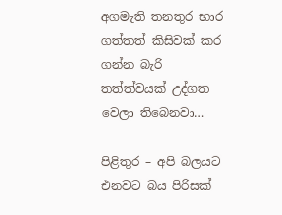අගමැති තනතුර භාර ගත්තත් කිසිවක් කර ගන්න බැරි තත්ත්වයක් උද්ගත වෙලා තිබෙනවා…

පිළිතුර – අපි බලයට එනවට බය පිරිසක්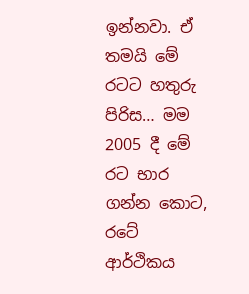ඉන්නවා. ඒ තමයි මේ රටට හතුරු පිරිස… මම 2005 දී මේ රට භාර ගන්න කොට, රටේ ආර්ථිකය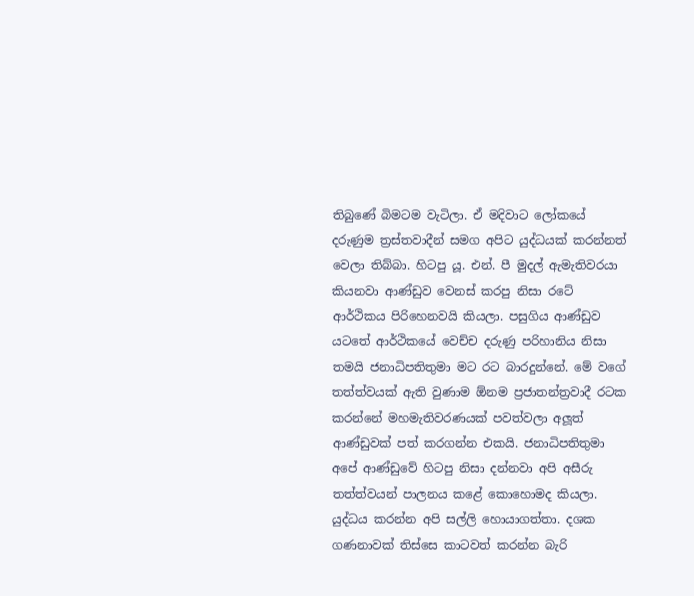තිබුණේ බිමටම වැටිලා. ඒ මදිවාට ලෝකයේ දරුණුම ත්‍රස්තවාදීන් සමග අපිට යුද්ධයක් කරන්නත් වෙලා තිබ්බා. හිටපු යූ. එන්. පී මුදල් ඇමැතිවරයා කියනවා ආණ්ඩුව වෙනස් කරපු නිසා රටේ ආර්ථිකය පිරිහෙනවයි කියලා. පසුගිය ආණ්ඩුව යටතේ ආර්ථිකයේ වෙච්ච දරුණු පරිහානිය නිසා තමයි ජනාධිපතිතුමා මට රට බාරදුන්නේ. මේ වගේ තත්ත්වයක් ඇති වුණාම ඕනම ප්‍රජාතන්ත්‍රවාදී රටක කරන්නේ මහමැතිවරණයක් පවත්වලා අලූත් ආණ්ඩුවක් පත් කරගන්න එකයි. ජනාධිපතිතුමා අපේ ආණ්ඩුවේ හිටපු නිසා දන්නවා අපි අසීරු තත්ත්වයන් පාලනය කළේ කොහොමද කියලා. යුද්ධය කරන්න අපි සල්ලි හොයාගත්තා. දශක ගණනාවක් තිස්සෙ කාටවත් කරන්න බැරි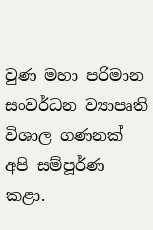වුණ මහා පරිමාන සංවර්ධන ව්‍යාපෘති විශාල ගණනක් අපි සම්පූර්ණ කළා.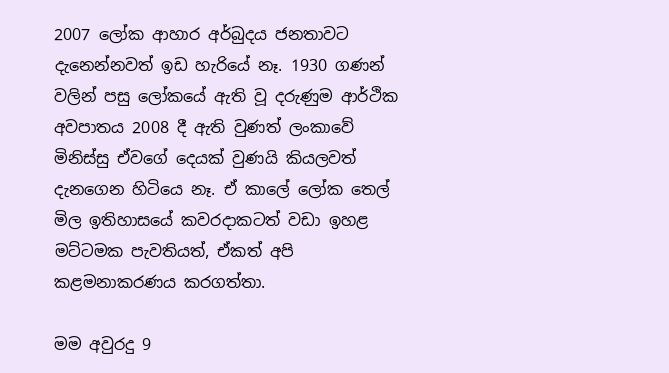2007 ලෝක ආහාර අර්බුදය ජනතාවට දැනෙන්නවත් ඉඩ හැරියේ නෑ. 1930 ගණන් වලින් පසු ලෝකයේ ඇති වූ දරුණුම ආර්ථික අවපාතය 2008 දී ඇති වුණත් ලංකාවේ මිනිස්සු ඒවගේ දෙයක් වුණයි කියලවත් දැනගෙන හිටියෙ නෑ. ඒ කාලේ ලෝක තෙල් මිල ඉතිහාසයේ කවරදාකටත් වඩා ඉහළ මට්ටමක පැවතියත්, ඒකත් අපි කළමනාකරණය කරගත්තා.

මම අවුරදු 9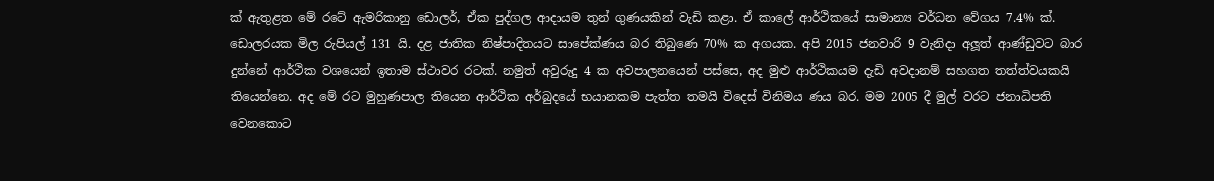ක් ඇතුළත මේ රටේ ඇමරිකානු ඩොලර්, ඒක පුද්ගල ආදායම තුන් ගුණයකින් වැඩි කළා. ඒ කාලේ ආර්ථිකයේ සාමාන්‍ය වර්ධන වේගය 7.4% ක්. ඩොලරයක මිල රුපියල් 131 යි. දළ ජාතික නිෂ්පාදිතයට සාපේක්ණය බර තිබුණෙ 70% ක අගයක. අපි 2015 ජනවාරි 9 වැනිදා අලූත් ආණ්ඩුවට බාර දුන්නේ ආර්ථික වශයෙන් ඉතාම ස්ථාවර රටක්. නමුත් අවුරුදු 4 ක අවපාලනයෙන් පස්සෙ, අද මුළු ආර්ථිකයම දැඩි අවදානම් සහගත තත්ත්වයකයි තියෙන්නෙ. අද මේ රට මුහුණපාල තියෙන ආර්ථික අර්බුදයේ භයානකම පැත්ත තමයි විදෙස් විනිමය ණය බර. මම 2005 දී මුල් වරට ජනාධිපති වෙනකොට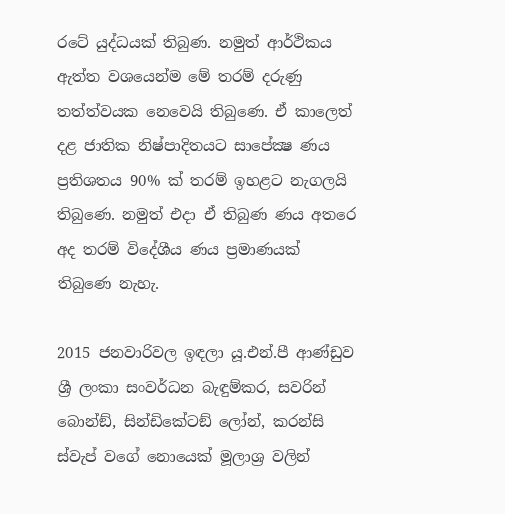රටේ යුද්ධයක් තිබුණ. නමුත් ආර්ථිකය ඇත්ත වශයෙන්ම මේ තරම් දරුණු තත්ත්වයක නෙවෙයි තිබුණෙ. ඒ කාලෙත් දළ ජාතික නිෂ්පාදිතයට සාපේක්‍ෂ ණය ප්‍රතිශතය 90% ක් තරම් ඉහළට නැගලයි තිබුණෙ. නමුත් එදා ඒ තිබුණ ණය අතරෙ අද තරම් විදේශීය ණය ප්‍රමාණයක් තිබුණෙ නැහැ.

2015 ජනවාරිවල ඉඳලා යූ.එන්.පී ආණ්ඩුව ශ්‍රී ලංකා සංවර්ධන බැඳුම්කර, සවරින් බොන්ඞ්, සින්ඩිකේටඞ් ලෝන්, කරන්සි ස්වැප් වගේ නොයෙක් මූලාශ්‍ර වලින්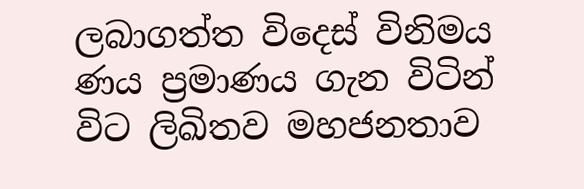ලබාගත්ත විදෙස් විනිමය ණය ප්‍රමාණය ගැන විටින් විට ලිඛිතව මහජනතාව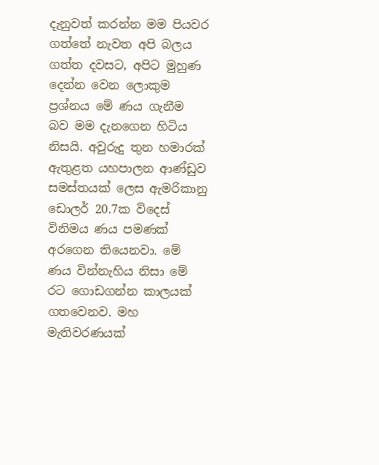දැනුවත් කරන්න මම පියවර ගත්තේ නැවත අපි බලය ගත්ත දවසට, අපිට මුහුණ දෙන්න වෙන ලොකුම ප්‍රශ්නය මේ ණය ගැනීම බව මම දැනගෙන හිටිය නිසයි. අවුරුදු තුන හමාරක් ඇතුළත යහපාලන ආණ්ඩුව සමස්තයක් ලෙස ඇමරිකානු ඩොලර් 20.7ක විදෙස් විනිමය ණය පමණක් අරගෙන තියෙනවා. මේ ණය වින්නැහිය නිසා මේ රට ගොඩගන්න කාලයක් ගතවෙනව. මහ මැතිවරණයක්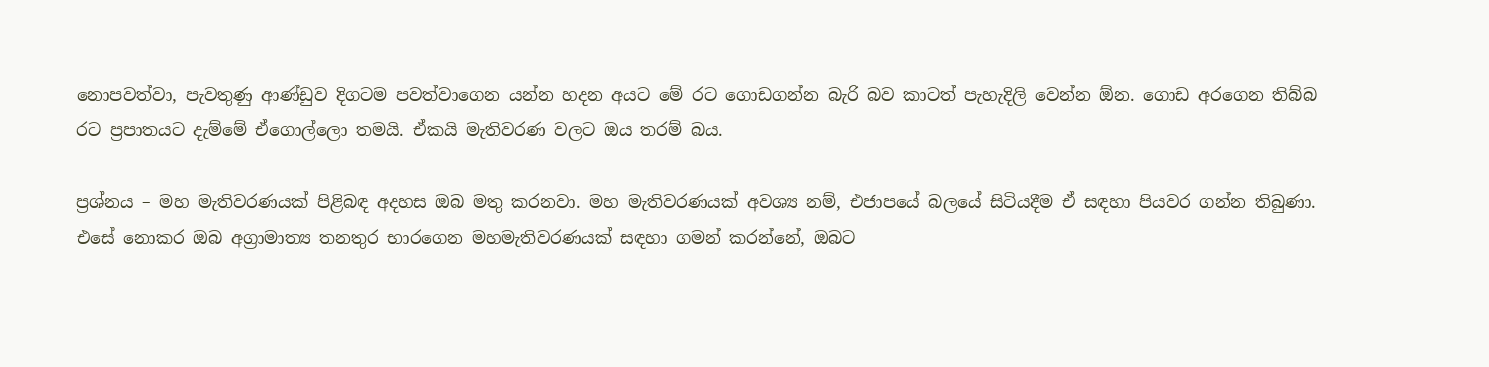නොපවත්වා, පැවතුණු ආණ්ඩුව දිගටම පවත්වාගෙන යන්න හදන අයට මේ රට ගොඩගන්න බැරි බව කාටත් පැහැදිලි වෙන්න ඕන. ගොඩ අරගෙන තිබ්බ රට ප්‍රපාතයට දැම්මේ ඒගොල්ලො තමයි. ඒකයි මැතිවරණ වලට ඔය තරම් බය.

ප්‍රශ්නය – මහ මැතිවරණයක් පිළිබඳ අදහස ඔබ මතු කරනවා. මහ මැතිවරණයක් අවශ්‍ය නම්, එජාපයේ බලයේ සිටියදීම ඒ සඳහා පියවර ගන්න තිබුණා. එසේ නොකර ඔබ අග්‍රාමාත්‍ය තනතුර භාරගෙන මහමැතිවරණයක් සඳහා ගමන් කරන්නේ, ඔබට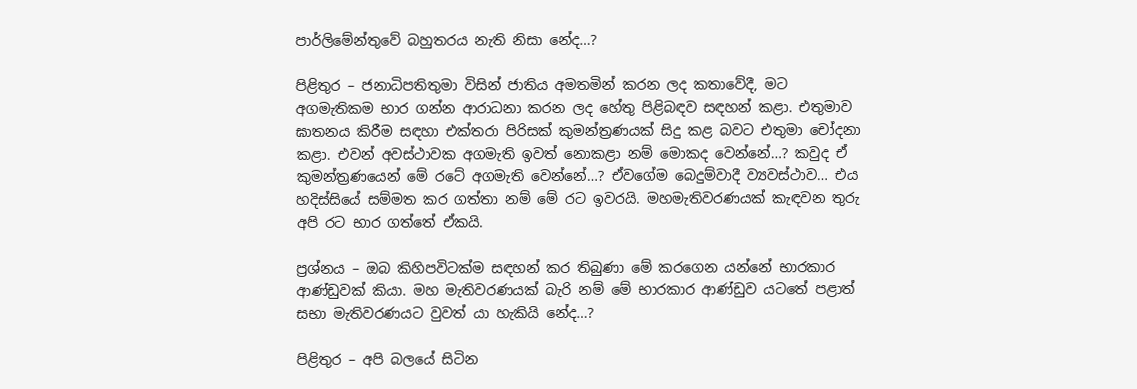පාර්ලිමේන්තුවේ බහුතරය නැති නිසා නේද…?

පිළිතුර – ජනාධිපතිතුමා විසින් ජාතිය අමතමින් කරන ලද කතාවේදී, මට අගමැතිකම භාර ගන්න ආරාධනා කරන ලද හේතු පිළිබඳව සඳහන් කළා. එතුමාව ඝාතනය කිරීම සඳහා එක්තරා පිරිසක් කුමන්ත්‍රණයක් සිදු කළ බවට එතුමා චෝදනා කළා. එවන් අවස්ථාවක අගමැති ඉවත් නොකළා නම් මොකද වෙන්නේ…? කවුද ඒ කුමන්ත්‍රණයෙන් මේ රටේ අගමැති වෙන්නේ…? ඒවගේම බෙදුම්වාදී ව්‍යවස්ථාව… එය හදිස්සියේ සම්මත කර ගත්තා නම් මේ රට ඉවරයි. මහමැතිවරණයක් කැඳවන තුරු අපි රට භාර ගත්තේ ඒකයි.

ප්‍රශ්නය – ඔබ කිහිපවිටක්ම සඳහන් කර තිබුණා මේ කරගෙන යන්නේ භාරකාර ආණ්ඩුවක් කියා. මහ මැතිවරණයක් බැරි නම් මේ භාරකාර ආණ්ඩුව යටතේ පළාත් සභා මැතිවරණයට වුවත් යා හැකියි නේද…?

පිළිතුර – අපි බලයේ සිටින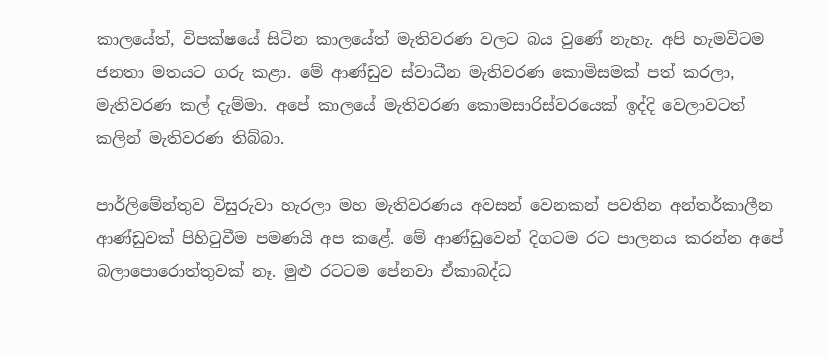කාලයේත්, විපක්ෂයේ සිටින කාලයේත් මැතිවරණ වලට බය වුණේ නැහැ. අපි හැමවිටම ජනතා මතයට ගරු කළා. මේ ආණ්ඩුව ස්වාධීන මැතිවරණ කොමිසමක් පත් කරලා, මැතිවරණ කල් දැම්මා. අපේ කාලයේ මැතිවරණ කොමසාරිස්වරයෙක් ඉද්දි වෙලාවටත් කලින් මැතිවරණ තිබ්බා.

පාර්ලිමේන්තුව විසුරුවා හැරලා මහ මැතිවරණය අවසන් වෙනකන් පවතින අන්තර්කාලීන ආණ්ඩුවක් පිහිටුවීම පමණයි අප කළේ. මේ ආණ්ඩුවෙන් දිගටම රට පාලනය කරන්න අපේ බලාපොරොත්තුවක් නෑ. මුළු රටටම පේනවා ඒකාබද්ධ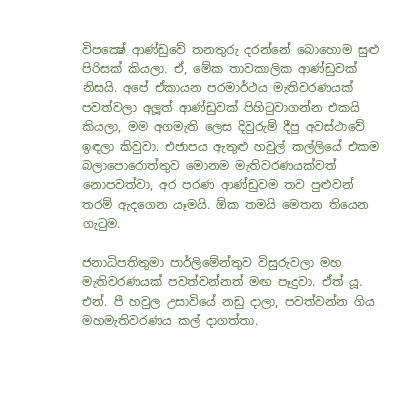විපක්‍ෂේ ආණ්ඩුවේ තනතුරු දරන්නේ බොහොම සුළු පිරිසක් කියලා. ඒ, මේක තාවකාලික ආණ්ඩුවක් නිසයි. අපේ ඒකායන පරමාර්ථය මැතිවරණයක් පවත්වලා අලූත් ආණ්ඩුවක් පිහිටුවාගන්න එකයි කියලා, මම අගමැති ලෙස දිවුරුම් දීපු අවස්ථාවේ ඉඳලා කිවුවා. එජාපය ඇතුළු හවුල් කල්ලියේ එකම බලාපොරොත්තුව මොනම මැතිවරණයක්වත් නොපවත්වා, අර පරණ ආණ්ඩුවම තව පුළුවන් තරම් ඇදගෙන යෑමයි. ඕක තමයි මෙතන තියෙන ගැටුම.

ජනාධිපතිතුමා පාර්ලිමේන්තුව විසුරුවලා මහ මැතිවරණයක් පවත්වන්නත් මඟ පෑදුවා. ඒත් යූ. එන්. පී හවුල උසාවියේ නඩු දාලා, පවත්වන්න ගිය මහමැතිවරණය කල් දාගත්තා.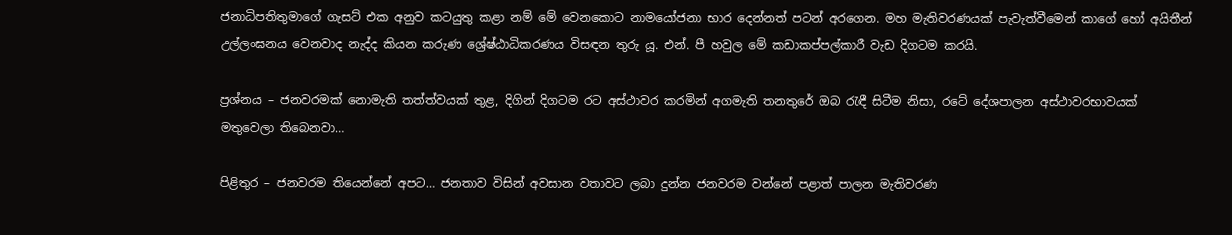ජනාධිපතිතුමාගේ ගැසට් එක අනුව කටයුතු කළා නම් මේ වෙනකොට නාමයෝජනා භාර දෙන්නත් පටන් අරගෙන. මහ මැතිවරණයක් පැවැත්වීමෙන් කාගේ හෝ අයිතීන් උල්ලංඝනය වෙනවාද නැද්ද කියන කරුණ ශ්‍රේෂ්ඨාධිකරණය විසඳන තුරු යූ. එන්. පී හවුල මේ කඩාකප්පල්කාරී වැඩ දිගටම කරයි.

ප්‍රශ්නය – ජනවරමක් නොමැති තත්ත්වයක් තුළ, දිගින් දිගටම රට අස්ථාවර කරමින් අගමැති තනතුරේ ඔබ රැඳී සිටීම නිසා, රටේ දේශපාලන අස්ථාවරභාවයක් මතුවෙලා තිබෙනවා…

පිළිතුර – ජනවරම තියෙන්නේ අපට… ජනතාව විසින් අවසාන වතාවට ලබා දුන්න ජනවරම වන්නේ පළාත් පාලන මැතිවරණ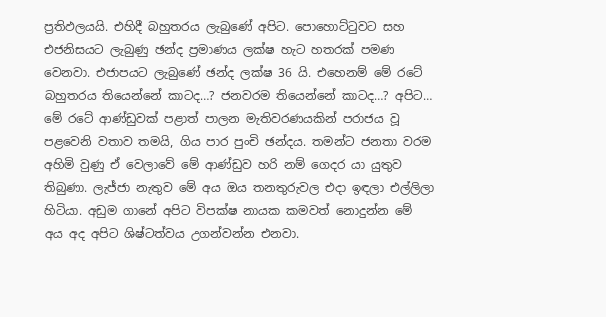ප්‍රතිඵලයයි. එහිදී බහුතරය ලැබුණේ අපිට. පොහොට්ටුවට සහ එජනිසයට ලැබුණු ඡන්ද ප්‍රමාණය ලක්ෂ හැට හතරක් පමණ වෙනවා. එජාපයට ලැබුණේ ඡන්ද ලක්ෂ 36 යි. එහෙනම් මේ රටේ බහුතරය තියෙන්නේ කාටද…? ජනවරම තියෙන්නේ කාටද…? අපිට… මේ රටේ ආණ්ඩුවක් පළාත් පාලන මැතිවරණයකින් පරාජය වූ පළවෙනි වතාව තමයි, ගිය පාර පුංචි ඡන්දය. තමන්ට ජනතා වරම අහිමි වුණු ඒ වෙලාවේ මේ ආණ්ඩුව හරි නම් ගෙදර යා යුතුව තිබුණා. ලැජ්ජා නැතුව මේ අය ඔය තනතුරුවල එදා ඉඳලා එල්ලිලා හිටියා. අඩුම ගානේ අපිට විපක්ෂ නායක කමවත් නොදුන්න මේ අය අද අපිට ශිෂ්ටත්වය උගන්වන්න එනවා.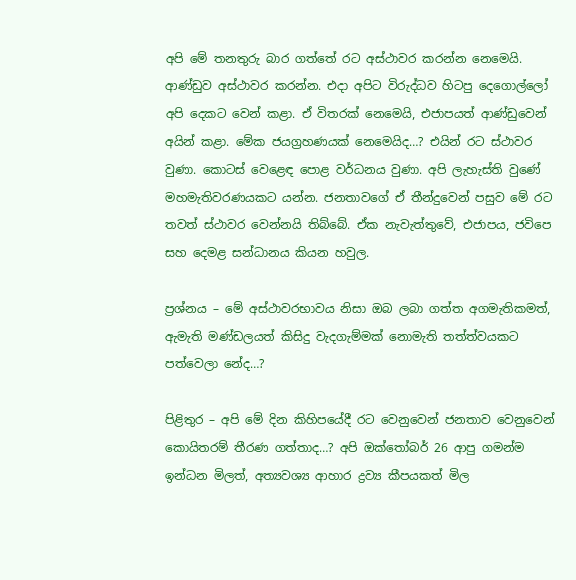අපි මේ තනතුරු බාර ගත්තේ රට අස්ථාවර කරන්න නෙමෙයි. ආණ්ඩුව අස්ථාවර කරන්න. එදා අපිට විරුද්ධව හිටපු දෙගොල්ලෝ අපි දෙකට වෙන් කළා. ඒ විතරක් නෙමෙයි, එජාපයත් ආණ්ඩුවෙන් අයින් කළා. මේක ජයග්‍රහණයක් නෙමෙයිද…? එයින් රට ස්ථාවර වුණා. කොටස් වෙළෙඳ පොළ වර්ධනය වුණා. අපි ලැහැස්ති වුණේ මහමැතිවරණයකට යන්න. ජනතාවගේ ඒ තීන්දුවෙන් පසුව මේ රට තවත් ස්ථාවර වෙන්නයි තිබ්බේ. ඒක නැවැත්තුවේ, එජාපය, ජවිපෙ සහ දෙමළ සන්ධානය කියන හවුල.

ප්‍රශ්නය – මේ අස්ථාවරභාවය නිසා ඔබ ලබා ගත්ත අගමැතිකමත්, ඇමැති මණ්ඩලයත් කිසිදු වැදගැම්මක් නොමැති තත්ත්වයකට පත්වෙලා නේද…?

පිළිතුර – අපි මේ දින කිහිපයේදී රට වෙනුවෙන් ජනතාව වෙනුවෙන් කොයිතරම් තීරණ ගත්තාද…? අපි ඔක්තෝබර් 26 ආපු ගමන්ම ඉන්ධන මිලත්, අත්‍යවශ්‍ය ආහාර ද්‍රව්‍ය කීපයකත් මිල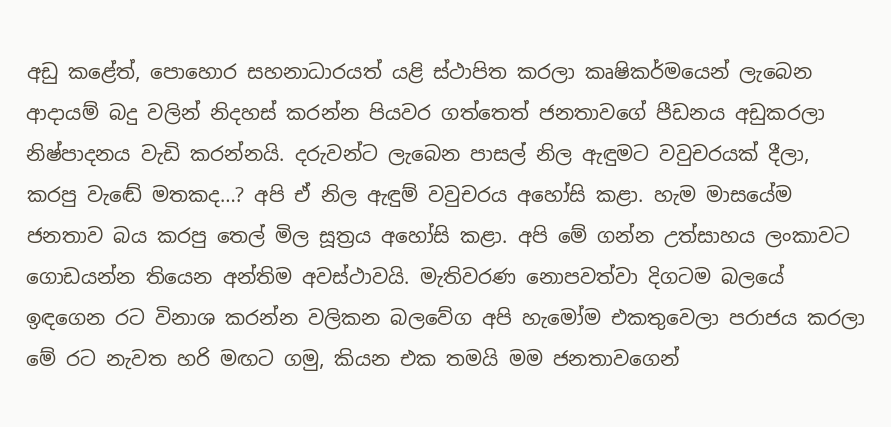අඩු කළේත්, පොහොර සහනාධාරයත් යළි ස්ථාපිත කරලා කෘෂිකර්මයෙන් ලැබෙන ආදායම් බදු වලින් නිදහස් කරන්න පියවර ගත්තෙත් ජනතාවගේ පීඩනය අඩුකරලා නිෂ්පාදනය වැඩි කරන්නයි. දරුවන්ට ලැබෙන පාසල් නිල ඇඳුමට වවුචරයක් දීලා, කරපු වැඬේ මතකද…? අපි ඒ නිල ඇඳුම් වවුචරය අහෝසි කළා. හැම මාසයේම ජනතාව බය කරපු තෙල් මිල සූත්‍රය අහෝසි කළා. අපි මේ ගන්න උත්සාහය ලංකාවට ගොඩයන්න තියෙන අන්තිම අවස්ථාවයි. මැතිවරණ නොපවත්වා දිගටම බලයේ ඉඳගෙන රට විනාශ කරන්න වලිකන බලවේග අපි හැමෝම එකතුවෙලා පරාජය කරලා මේ රට නැවත හරි මඟට ගමු, කියන එක තමයි මම ජනතාවගෙන්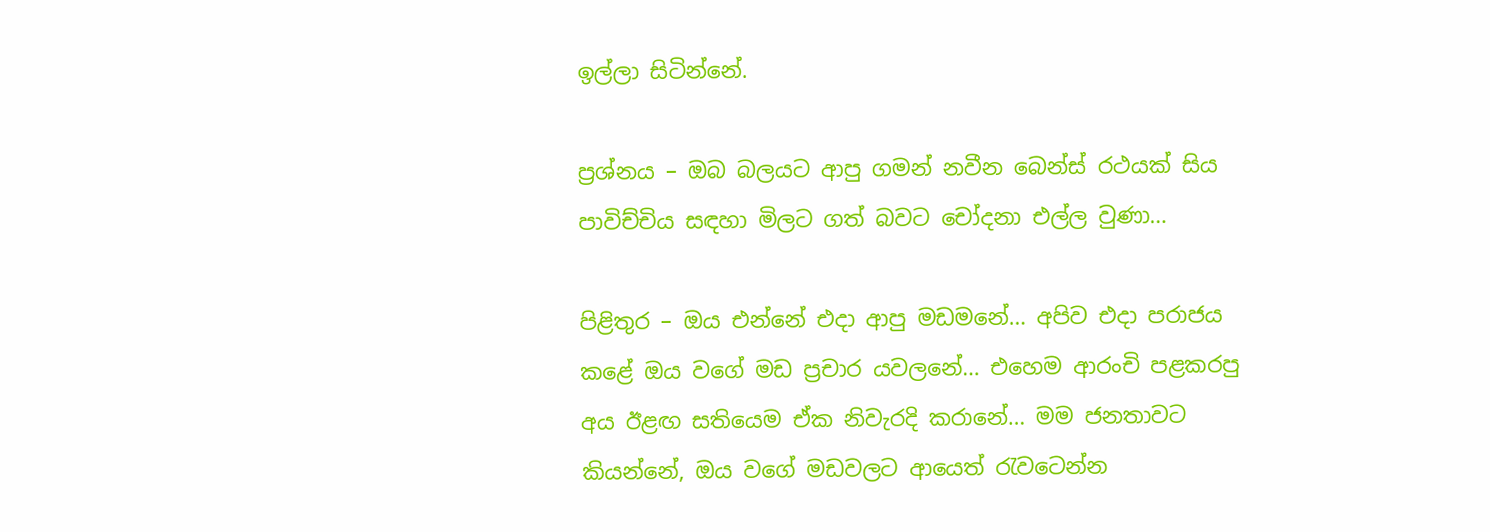ඉල්ලා සිටින්නේ.

ප්‍රශ්නය – ඔබ බලයට ආපු ගමන් නවීන බෙන්ස් රථයක් සිය පාවිච්චිය සඳහා මිලට ගත් බවට චෝදනා එල්ල වුණා…

පිළිතුර – ඔය එන්නේ එදා ආපු මඩමනේ… අපිව එදා පරාජය කළේ ඔය වගේ මඩ ප්‍රචාර යවලනේ… එහෙම ආරංචි පළකරපු අය ඊළඟ සතියෙම ඒක නිවැරදි කරානේ… මම ජනතාවට කියන්නේ, ඔය වගේ මඩවලට ආයෙත් රැවටෙන්න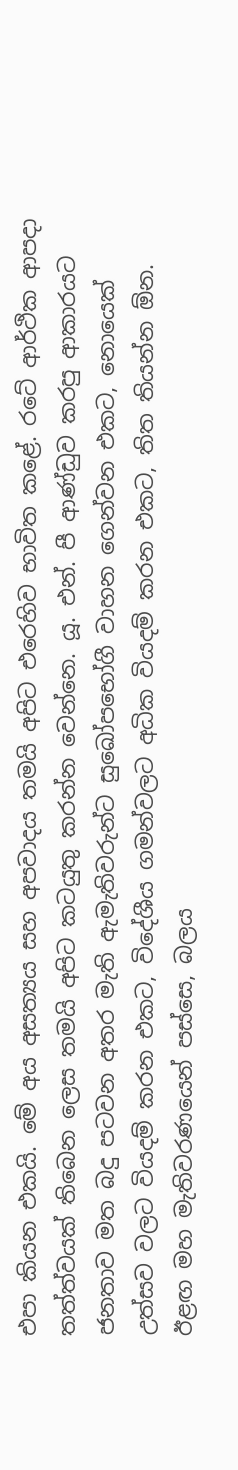එපා කියන එකයි. මේ අය අසත්‍යය සහ අපවාදය තමයි අපිට එරෙහිව භාවිත කළේ. රටේ ආර්ථික ආපදා තත්ත්වයක් තිබෙන ලෙස තමයි අපිට කටයුතු කරන්න වෙන්නෙ. යූ. එන්. පී ආණ්ඩුව කරපු ආකාරයට ජනතාව මත බදු පටවන අතර මැති ඇමැතිවරුන්ට සුඛෝපභෝගී වාහන ගෙන්වන එකට, නොයෙක් උත්සව වලට වියදම් කරන එකට, විදේශීය ගමන්වලට අධික වියදම් කරන එකට, තිත තියන්න ඕන. ඊළඟ මහ මැතිවරණයෙන් පස්සෙ, බලය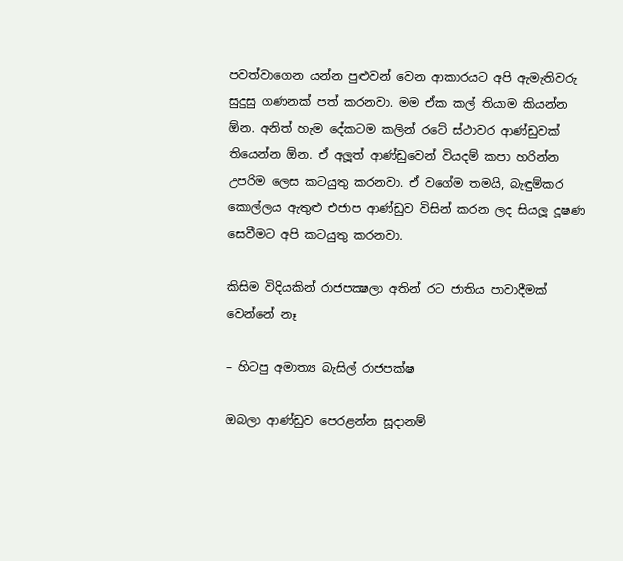පවත්වාගෙන යන්න පුළුවන් වෙන ආකාරයට අපි ඇමැතිවරු සුදුසු ගණනක් පත් කරනවා. මම ඒක කල් තියාම කියන්න ඕන. අනිත් හැම දේකටම කලින් රටේ ස්ථාවර ආණ්ඩුවක් තියෙන්න ඕන. ඒ අලූත් ආණ්ඩුවෙන් වියදම් කපා හරින්න උපරිම ලෙස කටයුතු කරනවා. ඒ වගේම තමයි, බැඳුම්කර කොල්ලය ඇතුළු එජාප ආණ්ඩුව විසින් කරන ලද සියලූ දූෂණ සෙවීමට අපි කටයුතු කරනවා.

කිසිම විදියකින් රාජපක්‍ෂලා අතින් රට ජාතිය පාවාදීමක් වෙන්නේ නෑ

– හිටපු අමාත්‍ය බැසිල් රාජපක්ෂ

ඔබලා ආණ්ඩුව පෙරළන්න සූදානම්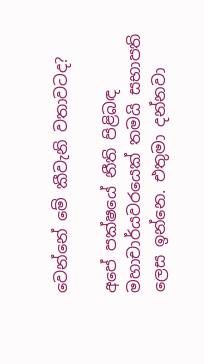වෙන්නේ මේ කීවැනි වතාවටද?

අපේ පක්ෂයේ නීති පිළිබඳ මහාචාර්යවරයෙක් තමයි සභාපති ලෙස ඉන්නෙ. එතුමා දන්නවා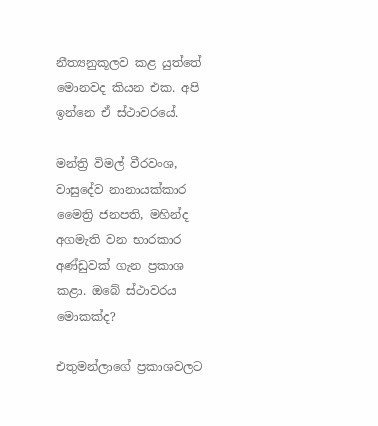නීත්‍යනුකූලව කළ යුත්තේ මොනවද කියන එක. අපි ඉන්නෙ ඒ ස්ථාවරයේ.

මන්ත්‍රි විමල් වීරවංශ, වාසුදේව නානායක්කාර මෛත්‍රි ජනපති, මහින්ද අගමැති වන භාරකාර අණ්ඩුවක් ගැන ප්‍රකාශ කළා. ඔබේ ස්ථාවරය මොකක්ද?

එතුමන්ලාගේ ප්‍රකාශවලට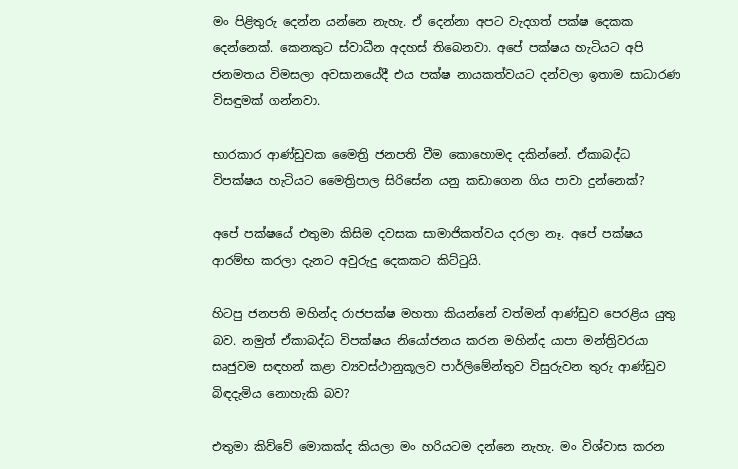මං පිළිතුරු දෙන්න යන්නෙ නැහැ. ඒ දෙන්නා අපට වැදගත් පක්ෂ දෙකක දෙන්නෙක්. කෙනකුට ස්වාධීන අදහස් තිබෙනවා. අපේ පක්ෂය හැටියට අපි ජනමතය විමසලා අවසානයේදී එය පක්ෂ නායකත්වයට දන්වලා ඉතාම සාධාරණ විසඳුමක් ගන්නවා.

භාරකාර ආණ්ඩුවක මෛත්‍රි ජනපති වීම කොහොමද දකින්නේ. ඒකාබද්ධ විපක්ෂය හැටියට මෛත්‍රිපාල සිරිසේන යනු කඩාගෙන ගිය පාවා දුන්නෙක්?

අපේ පක්ෂයේ එතුමා කිසිම දවසක සාමාජිකත්වය දරලා නෑ. අපේ පක්ෂය ආරම්භ කරලා දැනට අවුරුදු දෙකකට කිට්ටුයි.

හිටපු ජනපති මහින්ද රාජපක්ෂ මහතා කියන්නේ වත්මන් ආණ්ඩුව පෙරළිය යුතු බව. නමුත් ඒකාබද්ධ විපක්ෂය නියෝජනය කරන මහින්ද යාපා මන්ත්‍රිවරයා සෘජුවම සඳහන් කළා ව්‍යවස්ථානුකූලව පාර්ලිමේන්තුව විසුරුවන තුරු ආණ්ඩුව බිඳදැමිය නොහැකි බව?

එතුමා කිව්වේ මොකක්ද කියලා මං හරියටම දන්නෙ නැහැ. මං විශ්වාස කරන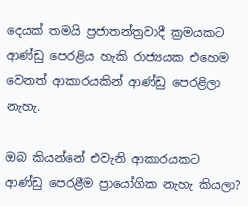දෙයක් තමයි ප්‍රජාතන්ත්‍රවාදී ක්‍රමයකට ආණ්ඩු පෙරළිය හැකි රාජ්‍යයක එහෙම වෙනත් ආකාරයකින් ආණ්ඩු පෙරළිලා නැහැ.

ඔබ කියන්නේ එවැනි ආකාරයකට ආණ්ඩු පෙරළීම ප්‍රායෝගික නැහැ කියලා?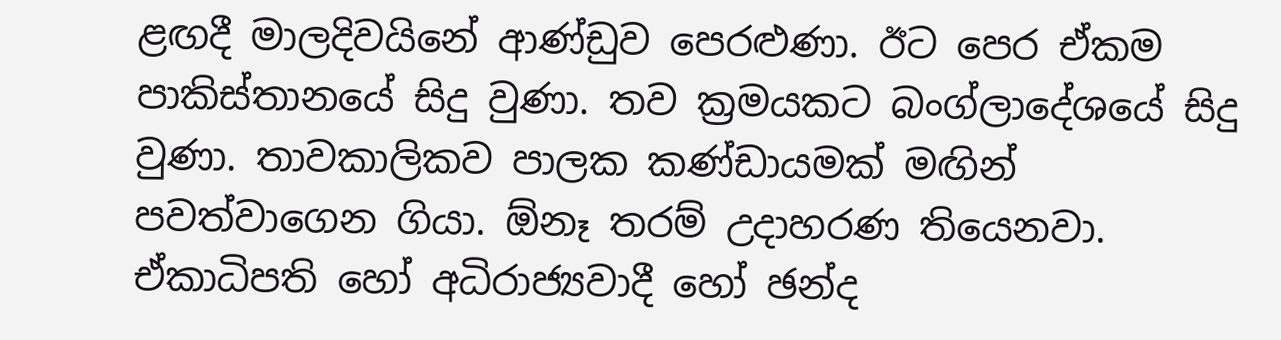ළඟදී මාලදිවයිනේ ආණ්ඩුව පෙරළුණා. ඊට පෙර ඒකම පාකිස්තානයේ සිදු වුණා. තව ක්‍රමයකට බංග්ලාදේශයේ සිදු වුණා. තාවකාලිකව පාලක කණ්ඩායමක් මඟින් පවත්වාගෙන ගියා. ඕනෑ තරම් උදාහරණ තියෙනවා. ඒකාධිපති හෝ අධිරාජ්‍යවාදී හෝ ඡන්ද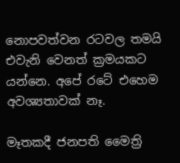නොපවත්වන රටවල තමයි එවැනි වෙනත් ක්‍රමයකට යන්නෙ. අපේ රටේ එහෙම අවශ්‍යතාවක් නෑ.

මෑතකදී ජනපති මෛත්‍රි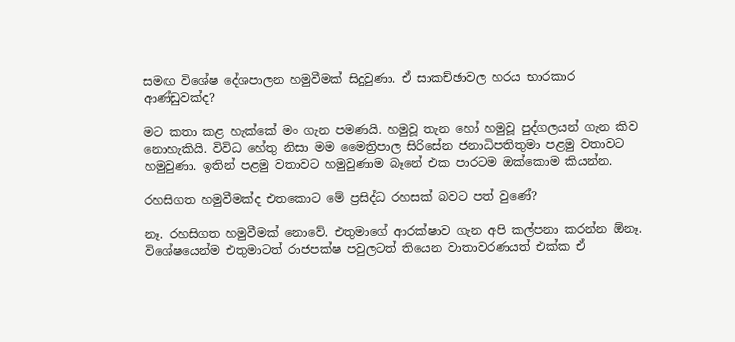සමඟ විශේෂ දේශපාලන හමුවීමක් සිදුවුණා. ඒ සාකච්ඡාවල හරය භාරකාර ආණ්ඩුවක්ද?

මට කතා කළ හැක්කේ මං ගැන පමණයි. හමුවූ තැන හෝ හමුවූ පුද්ගලයන් ගැන කිව නොහැකියි. විවිධ හේතු නිසා මම මෛත්‍රිපාල සිරිසේන ජනාධිපතිතුමා පළමු වතාවට හමුවුණා. ඉතින් පළමු වතාවට හමුවුණාම බෑනේ එක පාරටම ඔක්කොම කියන්න.

රහසිගත හමුවීමක්ද එතකොට මේ ප්‍රසිද්ධ රහසක් බවට පත් වුණේ?

නෑ. රහසිගත හමුවීමක් නොවේ. එතුමාගේ ආරක්ෂාව ගැන අපි කල්පනා කරන්න ඕනෑ. විශේෂයෙන්ම එතුමාටත් රාජපක්ෂ පවුලටත් තියෙන වාතාවරණයත් එක්ක ඒ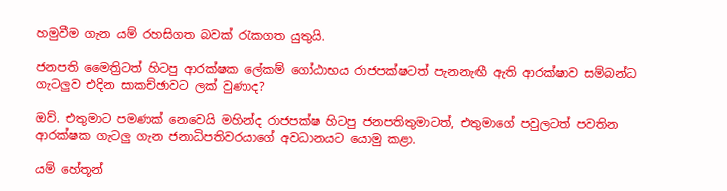හමුවීම ගැන යම් රහසිගත බවක් රැකගත යුතුයි.

ජනපති මෛත්‍රිටත් හිටපු ආරක්ෂක ලේකම් ගෝඨාභය රාජපක්ෂටත් පැනනැඟී ඇති ආරක්ෂාව සම්බන්ධ ගැටලුව එදින සාකච්ඡාවට ලක් වුණාද?

ඔව්. එතුමාට පමණක් නෙවෙයි මහින්ද රාජපක්ෂ හිටපු ජනපතිතුමාටත්, එතුමාගේ පවුලටත් පවතින ආරක්ෂක ගැටලු ගැන ජනාධිපතිවරයාගේ අවධානයට යොමු කළා.

යම් හේතූන්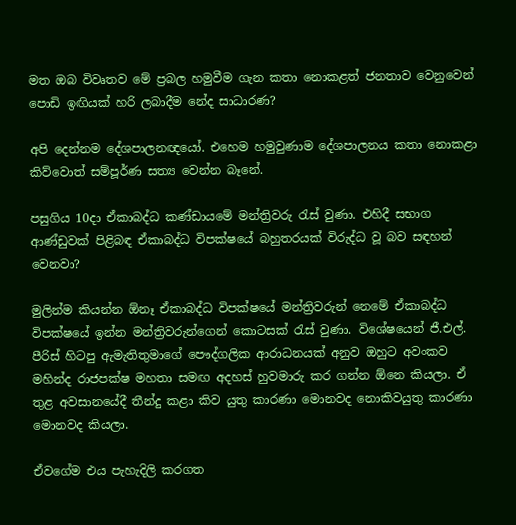මත ඔබ විවෘතව මේ ප්‍රබල හමුවීම ගැන කතා නොකළත් ජනතාව වෙනුවෙන් පොඩි ඉඟියක් හරි ලබාදීම නේද සාධාරණ?

අපි දෙන්නම දේශපාලනඥයෝ. එහෙම හමුවුණාම දේශපාලනය කතා නොකළා කිව්වොත් සම්පූර්ණ සත්‍ය වෙන්න බෑනේ.

පසුගිය 10දා ඒකාබද්ධ කණ්ඩායමේ මන්ත්‍රිවරු රැස් වුණා. එහිදී සභාග ආණ්ඩුවක් පිළිබඳ ඒකාබද්ධ විපක්ෂයේ බහුතරයක් විරුද්ධ වූ බව සඳහන් වෙනවා?

මුලින්ම කියන්න ඕනෑ ඒකාබද්ධ විපක්ෂයේ මන්ත්‍රිවරුන් නෙමේ ඒකාබද්ධ විපක්ෂයේ ඉන්න මන්ත්‍රිවරුන්ගෙන් කොටසක් රැස් වුණා. විශේෂයෙන් ජී.එල්. පීරිස් හිටපු ඇමැතිතුමාගේ පෞද්ගලික ආරාධනයක් අනුව ඔහුට අවංකව මහින්ද රාජපක්ෂ මහතා සමඟ අදහස් හුවමාරු කර ගන්න ඕනෙ කියලා. ඒ තුළ අවසානයේදී තීන්දු කළා කිව යුතු කාරණා මොනවද නොකිවයුතු කාරණා මොනවද කියලා.

ඒවගේම එය පැහැදිලි කරගත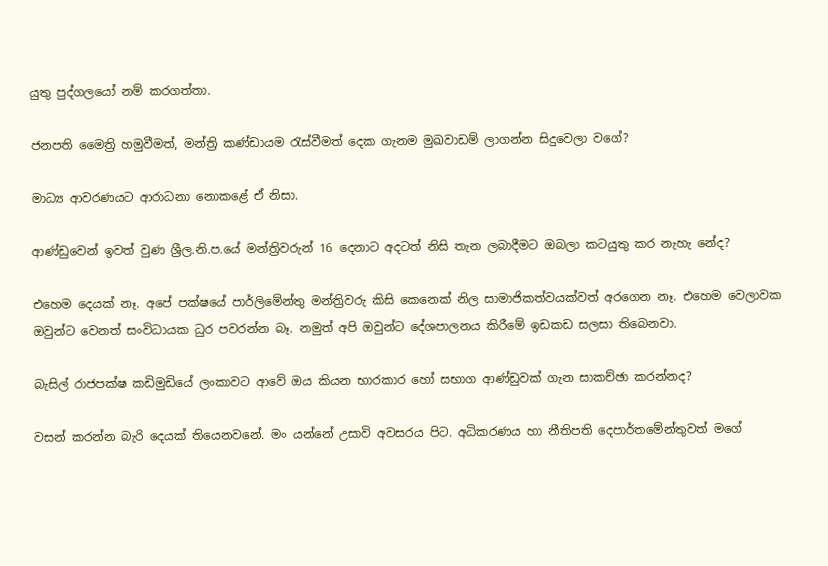යුතු පුද්ගලයෝ නම් කරගත්තා.

ජනපති මෛත්‍රි හමුවීමත්, මන්ත්‍රි කණ්ඩායම රැස්වීමත් දෙක ගැනම මුඛවාඩම් ලාගන්න සිදුවෙලා වගේ?

මාධ්‍ය ආවරණයට ආරාධනා නොකළේ ඒ නිසා.

ආණ්ඩුවෙන් ඉවත් වුණ ශ්‍රීල.නි.ප.යේ මන්ත්‍රිවරුන් 16 දෙනාට අදටත් නිසි තැන ලබාදීමට ඔබලා කටයුතු කර නැහැ නේද?

එහෙම දෙයක් නෑ. අපේ පක්ෂයේ පාර්ලිමේන්තු මන්ත්‍රිවරු කිසි කෙනෙක් නිල සාමාජිකත්වයක්වත් අරගෙන නෑ. එහෙම වෙලාවක ඔවුන්ට වෙනත් සංවිධායක ධුර පවරන්න බෑ. නමුත් අපි ඔවුන්ට දේශපාලනය කිරීමේ ඉඩකඩ සලසා තිබෙනවා.

බැසිල් රාජපක්ෂ කඩිමුඩියේ ලංකාවට ආවේ ඔය කියන භාරකාර හෝ සභාග ආණ්ඩුවක් ගැන සාකච්ඡා කරන්නද?

වසන් කරන්න බැරි දෙයක් තියෙනවනේ. මං යන්නේ උසාවි අවසරය පිට. අධිකරණය හා නීතිපති දෙපාර්තමේන්තුවත් මගේ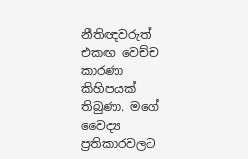නීතිඥවරුත් එකඟ වෙච්ච කාරණා කිහිපයක් තිබුණා. මගේ වෛද්‍ය ප්‍රතිකාරවලට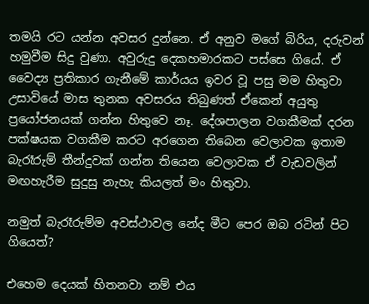තමයි රට යන්න අවසර දුන්නෙ. ඒ අනුව මගේ බිරිය, දරුවන් හමුවීම සිදු වුණා. අවුරුදු දෙකහමාරකට පස්සෙ ගියේ. ඒ වෛද්‍ය ප්‍රතිකාර ගැනීමේ කාර්යය ඉවර වූ පසු මම හිතුවා උසාවියේ මාස තුනක අවසරය තිබුණත් ඒකෙන් අයුතු ප්‍රයෝජනයක් ගන්න හිතුවෙ නෑ. දේශපාලන වගකීමක් දරන පක්ෂයක වගකීම කරට අරගෙන තිබෙන වෙලාවක ඉතාම බැරෑරුම් තීන්දුවක් ගන්න තියෙන වෙලාවක ඒ වැඩවලින් මඟහැරීම සුදුසු නැහැ කියලත් මං හිතුවා.

නමුත් බැරෑරුම්ම අවස්ථාවල නේද මීට පෙර ඔබ රටින් පිට ගියෙත්?

එහෙම දෙයක් හිතනවා නම් එය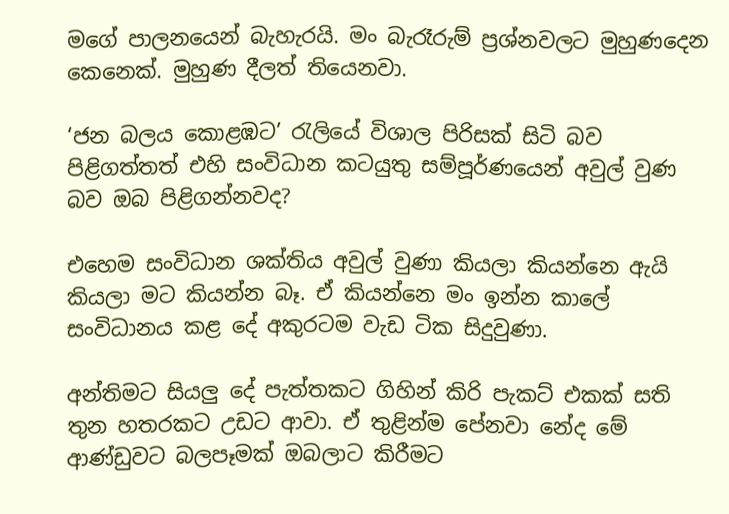මගේ පාලනයෙන් බැහැරයි. මං බැරෑරුම් ප්‍රශ්නවලට මුහුණදෙන කෙනෙක්. මුහුණ දීලත් තියෙනවා.

‘ජන බලය කොළඹට’ රැලියේ විශාල පිරිසක් සිටි බව පිළිගත්තත් එහි සංවිධාන කටයුතු සම්පූර්ණයෙන් අවුල් වුණ බව ඔබ පිළිගන්නවද?

එහෙම සංවිධාන ශක්තිය අවුල් වුණා කියලා කියන්නෙ ඇයි කියලා මට කියන්න බෑ. ඒ කියන්නෙ මං ඉන්න කාලේ සංවිධානය කළ දේ අකුරටම වැඩ ටික සිදුවුණා.

අන්තිමට සියලු දේ පැත්තකට ගිහින් කිරි පැකට් එකක් සති තුන හතරකට උඩට ආවා. ඒ තුළින්ම පේනවා නේද මේ ආණ්ඩුවට බලපෑමක් ඔබලාට කිරීමට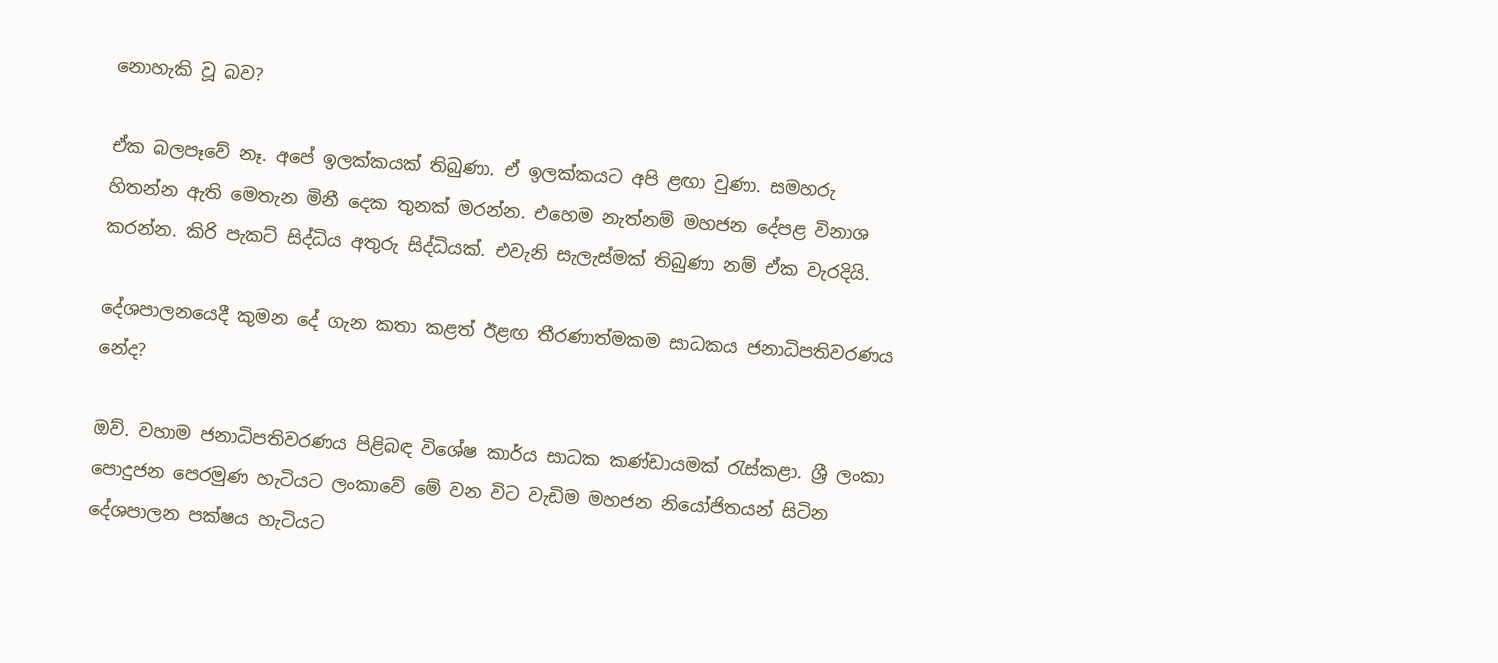නොහැකි වූ බව?

ඒක බලපෑවේ නෑ. අපේ ඉලක්කයක් තිබුණා. ඒ ඉලක්කයට අපි ළඟා වුණා. සමහරු හිතන්න ඇති මෙතැන මිනී දෙක තුනක් මරන්න. එහෙම නැත්නම් මහජන දේපළ විනාශ කරන්න. කිරි පැකට් සිද්ධිය අතුරු සිද්ධියක්. එවැනි සැලැස්මක් තිබුණා නම් ඒක වැරදියි.

දේශපාලනයෙදී කුමන දේ ගැන කතා කළත් ඊළඟ තීරණාත්මකම සාධකය ජනාධිපතිවරණය නේද?

ඔව්. වහාම ජනාධිපතිවරණය පිළිබඳ විශේෂ කාර්ය සාධක කණ්ඩායමක් රැස්කළා. ශ්‍රී ලංකා පොදුජන පෙරමුණ හැටියට ලංකාවේ මේ වන විට වැඩිම මහජන නියෝජිතයන් සිටින දේශපාලන පක්ෂය හැටියට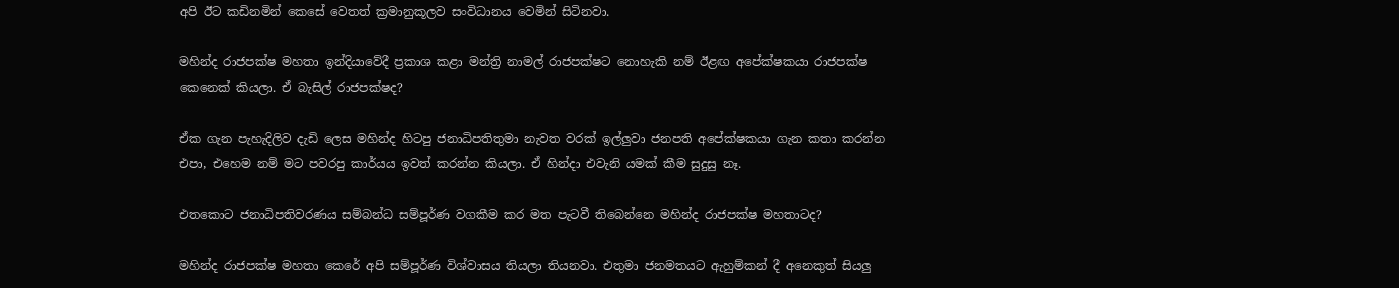අපි ඊට කඩිනමින් කෙසේ වෙතත් ක්‍රමානුකූලව සංවිධානය වෙමින් සිටිනවා.

මහින්ද රාජපක්ෂ මහතා ඉන්දියාවේදී ප්‍රකාශ කළා මන්ත්‍රි නාමල් රාජපක්ෂට නොහැකි නම් ඊළඟ අපේක්ෂකයා රාජපක්ෂ කෙනෙක් කියලා. ඒ බැසිල් රාජපක්ෂද?

ඒක ගැන පැහැදිලිව දැඩි ලෙස මහින්ද හිටපු ජනාධිපතිතුමා නැවත වරක් ඉල්ලුවා ජනපති අපේක්ෂකයා ගැන කතා කරන්න එපා, එහෙම නම් මට පවරපු කාර්යය ඉවත් කරන්න කියලා. ඒ හින්දා එවැනි යමක් කීම සුදුසු නෑ.

එතකොට ජනාධිපතිවරණය සම්බන්ධ සම්පූර්ණ වගකීම කර මත පැටවී තිබෙන්නෙ මහින්ද රාජපක්ෂ මහතාටද?

මහින්ද රාජපක්ෂ මහතා කෙරේ අපි සම්පූර්ණ විශ්වාසය තියලා තියනවා. එතුමා ජනමතයට ඇහුම්කන් දී අනෙකුත් සියලු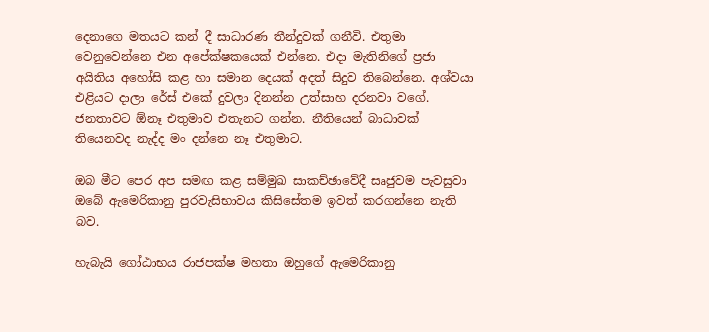දෙනාගෙ මතයට කන් දී සාධාරණ තීන්දුවක් ගනීවි. එතුමා වෙනුවෙන්නෙ එන අපේක්ෂකයෙක් එන්නෙ. එදා මැතිනිගේ ප්‍රජා අයිතිය අහෝසි කළ හා සමාන දෙයක් අදත් සිදුව තිබෙන්නෙ. අශ්වයා එළියට දාලා රේස් එකේ දුවලා දිනන්න උත්සාහ දරනවා වගේ. ජනතාවට ඕනෑ එතුමාව එතැනට ගන්න. නීතියෙන් බාධාවක් තියෙනවද නැද්ද මං දන්නෙ නෑ එතුමාට.

ඔබ මීට පෙර අප සමඟ කළ සම්මුඛ සාකච්ඡාවේදී සෘජුවම පැවසුවා ඔබේ ඇමෙරිකානු පුරවැසිභාවය කිසිසේතම ඉවත් කරගන්නෙ නැති බව.

හැබැයි ගෝඨාභය රාජපක්ෂ මහතා ඔහුගේ ඇමෙරිකානු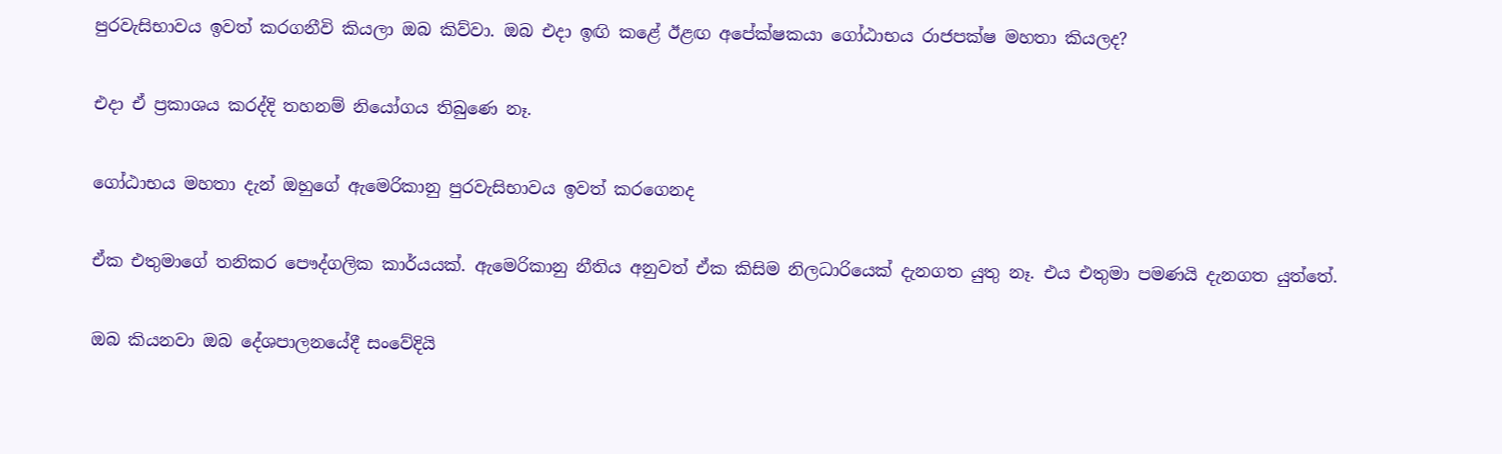පුරවැසිභාවය ඉවත් කරගනීවි කියලා ඔබ කිව්වා. ඔබ එදා ඉඟි කළේ ඊළඟ අපේක්ෂකයා ගෝඨාභය රාජපක්ෂ මහතා කියලද?

එදා ඒ ප්‍රකාශය කරද්දි තහනම් නියෝගය තිබුණෙ නෑ.

ගෝඨාභය මහතා දැන් ඔහුගේ ඇමෙරිකානු පුරවැසිභාවය ඉවත් කරගෙනද

ඒක එතුමාගේ තනිකර පෞද්ගලික කාර්යයක්. ඇමෙරිකානු නීතිය අනුවත් ඒක කිසිම නිලධාරියෙක් දැනගත යුතු නෑ. එය එතුමා පමණයි දැනගත යුත්තේ.

ඔබ කියනවා ඔබ දේශපාලනයේදී සංවේදියි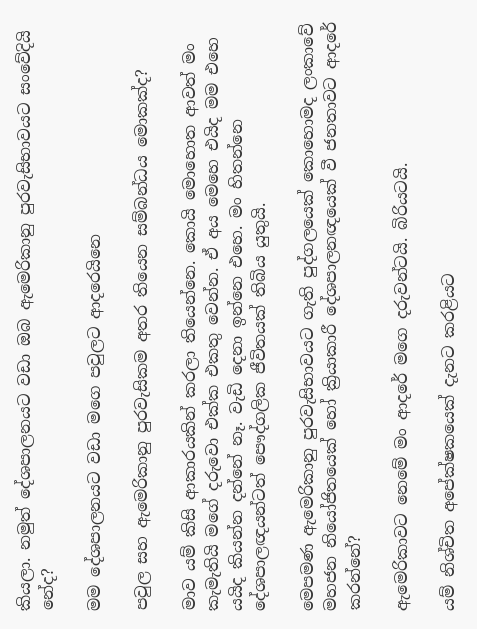කියලා. නමුත් දේශපාලනයට වඩා ඔබ ඇමෙරිකානු පුරවැසිභාවයට සංවේදියි නේද?

මම දේශපාලනයට වඩා මගෙ පවුලට ආදරෙයිනෙ

පවුල සහ ඇමෙරිකානු පුරවැසිකම අතර තියෙන සම්බන්ධය මොකක්ද?

මාව යම් කිසි ආකාරයකින් කරලා තියෙන්නෙ. කොයි මොහොත ආවත් මං කැමැතියි මගේ දරුවො එක්ක එකතු වෙන්න. ඒ අය මෙහෙ එයිද මම එහෙ යයිද කියන්න දන්නේ නෑ. වැඩි දෙනා ඉන්නෙ එහෙ. මං හිතන්නෙ දේශපාලඥයන්ටත් පෞද්ගලික ජීවිතයක් තිබිය යුතුයි.

මෙපමණ ඇමෙරිකානු පුරවැසිභාවයට ගැති පුද්ගලයෙක් කොහොමද ලංකාවේ මහජන නියෝජිතයෙක් හෝ ක්‍රියාකාරී දේශපාලනඥයෙක් වී ජනතාවට ආදරේ කරන්නේ?

ඇමෙරිකාවට නෙමේ මං ආදරේ මගෙ දරුවන්ටයි. බිරියටයි.

යම් නිශ්චිත අපේක්ෂකයෙක් දැනට කරළියට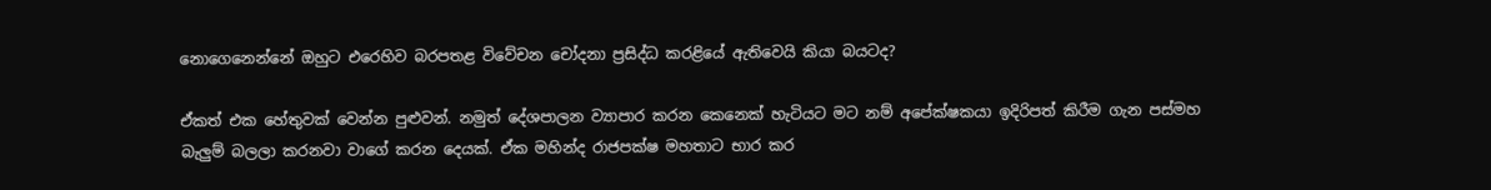නොගෙනෙන්නේ ඔහුට එරෙහිව බරපතළ විවේචන චෝදනා ප්‍රසිද්ධ කරළියේ ඇතිවෙයි කියා බයටද?

ඒකත් එක හේතුවක් වෙන්න පුළුවන්. නමුත් දේශපාලන ව්‍යාපාර කරන කෙනෙක් හැටියට මට නම් අපේක්ෂකයා ඉදිරිපත් කිරීම ගැන පස්මහ බැලුම් බලලා කරනවා වාගේ කරන දෙයක්. ඒක මහින්ද රාජපක්ෂ මහතාට භාර කර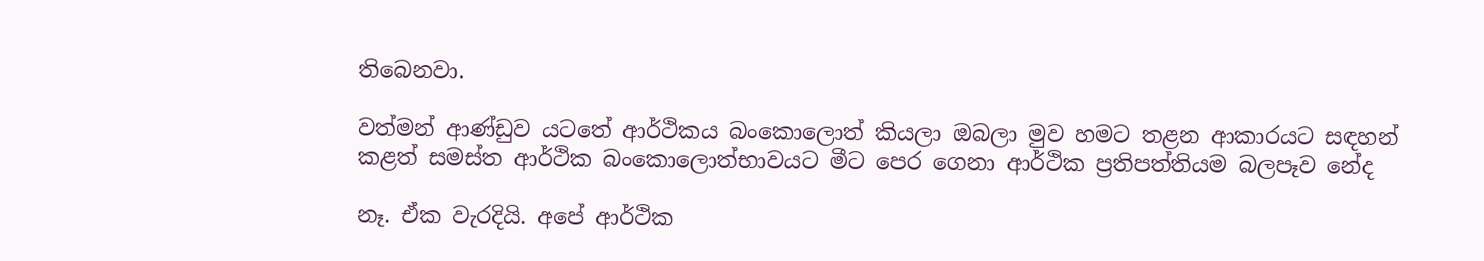තිබෙනවා.

වත්මන් ආණ්ඩුව යටතේ ආර්ථිකය බංකොලොත් කියලා ඔබලා මුව හමට තළන ආකාරයට සඳහන් කළත් සමස්ත ආර්ථික බංකොලොත්භාවයට මීට පෙර ගෙනා ආර්ථික ප්‍රතිපත්තියම බලපෑව නේද

නෑ. ඒක වැරදියි. අපේ ආර්ථික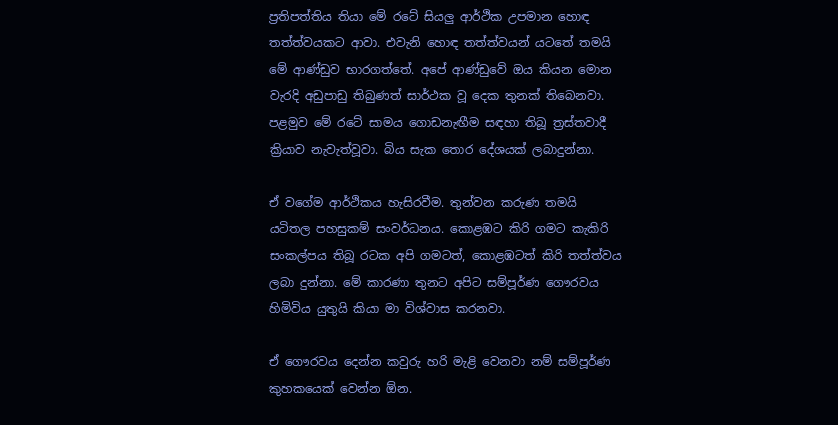ප්‍රතිපත්තිය තියා මේ රටේ සියලු ආර්ථික උපමාන හොඳ තත්ත්වයකට ආවා. එවැනි හොඳ තත්ත්වයන් යටතේ තමයි මේ ආණ්ඩුව භාරගත්තේ. අපේ ආණ්ඩුවේ ඔය කියන මොන වැරදි අඩුපාඩු තිබුණත් සාර්ථක වූ දෙක තුනක් තිබෙනවා. පළමුව මේ රටේ සාමය ගොඩනැඟීම සඳහා තිබූ ත්‍රස්තවාදී ක්‍රියාව නැවැත්වූවා. බිය සැක තොර දේශයක් ලබාදුන්නා.

ඒ වගේම ආර්ථිකය හැසිරවීම. තුන්වන කරුණ තමයි යටිතල පහසුකම් සංවර්ධනය. කොළඹට කිරි ගමට කැකිරි සංකල්පය තිබූ රටක අපි ගමටත්, කොළඹටත් කිරි තත්ත්වය ලබා දුන්නා. මේ කාරණා තුනට අපිට සම්පූර්ණ ගෞරවය හිමිවිය යුතුයි කියා මා විශ්වාස කරනවා.

ඒ ගෞරවය දෙන්න කවුරු හරි මැළි වෙනවා නම් සම්පූර්ණ කුහකයෙක් වෙන්න ඕන.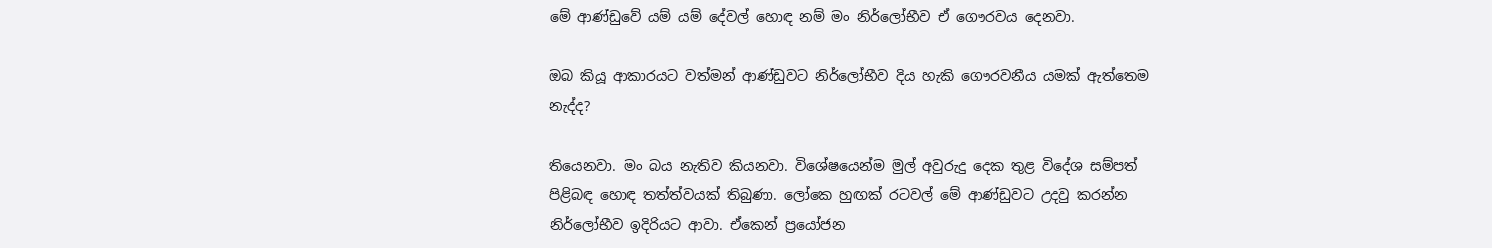මේ ආණ්ඩුවේ යම් යම් දේවල් හොඳ නම් මං නිර්ලෝභීව ඒ ගෞරවය දෙනවා.

ඔබ කියූ ආකාරයට වත්මන් ආණ්ඩුවට නිර්ලෝභීව දිය හැකි ගෞරවනීය යමක් ඇත්තෙම නැද්ද?

තියෙනවා. මං බය නැතිව කියනවා. විශේෂයෙන්ම මුල් අවුරුදු දෙක තුළ විදේශ සම්පත් පිළිබඳ හොඳ තත්ත්වයක් තිබුණා. ලෝකෙ හුඟක් රටවල් මේ ආණ්ඩුවට උදවු කරන්න නිර්ලෝභීව ඉදිරියට ආවා. ඒකෙන් ප්‍රයෝජන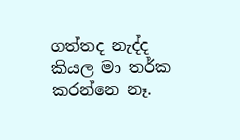ගත්තද නැද්ද කියල මා තර්ක කරන්නෙ නෑ.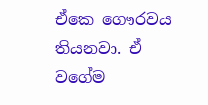ඒකෙ ගෞරවය තියනවා. ඒ වගේම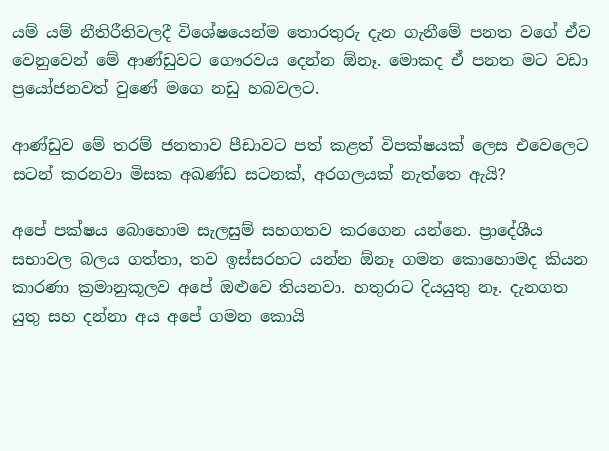යම් යම් නීතිරීතිවලදී විශේෂයෙන්ම තොරතුරු දැන ගැනීමේ පනත වගේ ඒව වෙනුවෙන් මේ ආණ්ඩුවට ගෞරවය දෙන්න ඕනෑ. මොකද ඒ පනත මට වඩා ප්‍රයෝජනවත් වුණේ මගෙ නඩු හබවලට.

ආණ්ඩුව මේ තරම් ජනතාව පීඩාවට පත් කළත් විපක්ෂයක් ලෙස එවෙලෙට සටන් කරනවා මිසක අඛණ්ඩ සටනක්, අරගලයක් නැත්තෙ ඇයි?

අපේ පක්ෂය බොහොම සැලසුම් සහගතව කරගෙන යන්නෙ. ප්‍රාදේශීය සභාවල බලය ගත්තා, තව ඉස්සරහට යන්න ඕනෑ ගමන කොහොමද කියන කාරණා ක්‍රමානුකූලව අපේ ඔළුවෙ තියනවා. හතුරාට දියයුතු නෑ. දැනගත යුතු සහ දන්නා අය අපේ ගමන කොයි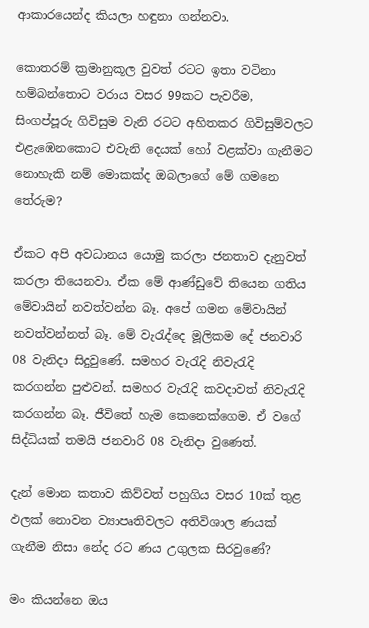ආකාරයෙන්ද කියලා හඳුනා ගන්නවා.

කොතරම් ක්‍රමානුකූල වුවත් රටට ඉතා වටිනා හම්බන්තොට වරාය වසර 99කට පැවරීම, සිංගප්පූරු ගිවිසුම වැනි රටට අහිතකර ගිවිසුම්වලට එළැඹෙනකොට එවැනි දෙයක් හෝ වළක්වා ගැනීමට නොහැකි නම් මොකක්ද ඔබලාගේ මේ ගමනෙ තේරුම?

ඒකට අපි අවධානය යොමු කරලා ජනතාව දැනුවත් කරලා තියෙනවා. ඒක මේ ආණ්ඩුවේ තියෙන ගතිය මේවායින් නවත්වන්න බෑ. අපේ ගමන මේවායින් නවත්වන්නත් බෑ. මේ වැරැද්දෙ මූලිකම දේ ජනවාරි 08 වැනිදා සිදුවුණේ. සමහර වැරැදි නිවැරැදි කරගන්න පුළුවන්. සමහර වැරැදි කවදාවත් නිවැරැදි කරගන්න බෑ. ජීවිතේ හැම කෙනෙක්ගෙම. ඒ වගේ සිද්ධියක් තමයි ජනවාරි 08 වැනිදා වුණෙත්.

දැන් මොන කතාව කිව්වත් පහුගිය වසර 10ක් තුළ ඵලක් නොවන ව්‍යාපෘතිවලට අතිවිශාල ණයක් ගැනීම නිසා නේද රට ණය උගුලක සිරවුණේ?

මං කියන්නෙ ඔය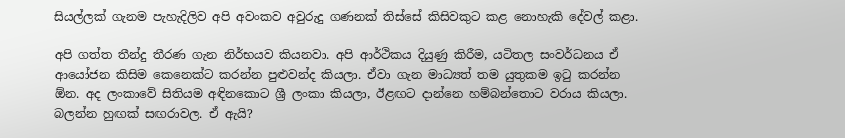සියල්ලක් ගැනම පැහැදිලිව අපි අවංකව අවුරුදු ගණනක් තිස්සේ කිසිවකුට කළ නොහැකි දේවල් කළා.

අපි ගත්ත තීන්දු තීරණ ගැන නිර්භයව කියනවා. අපි ආර්ථිකය දියුණු කිරීම, යටිතල සංවර්ධනය ඒ ආයෝජන කිසිම කෙනෙක්ට කරන්න පුළුවන්ද කියලා. ඒවා ගැන මාධ්‍යත් තම යුතුකම ඉටු කරන්න ඕන. අද ලංකාවේ සිතියම අඳිනකොට ශ්‍රී ලංකා කියලා, ඊළඟට දාන්නෙ හම්බන්තොට වරාය කියලා. බලන්න හුඟක් සඟරාවල. ඒ ඇයි?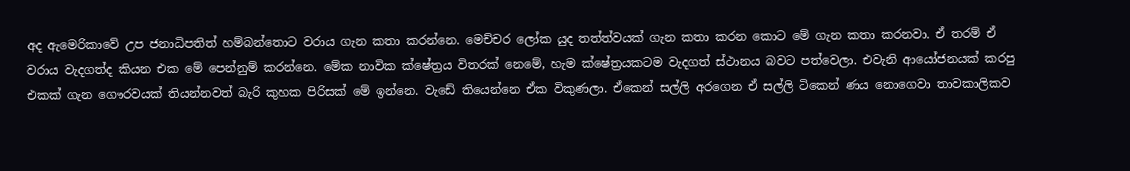අද ඇමෙරිකාවේ උප ජනාධිපතිත් හම්බන්තොට වරාය ගැන කතා කරන්නෙ. මෙච්චර ලෝක යුද තත්ත්වයක් ගැන කතා කරන කොට මේ ගැන කතා කරනවා. ඒ තරම් ඒ වරාය වැදගත්ද කියන එක මේ පෙන්නුම් කරන්නෙ. මේක නාවික ක්ෂේත්‍රය විතරක් නෙමේ, හැම ක්ෂේත්‍රයකටම වැදගත් ස්ථානය බවට පත්වෙලා. එවැනි ආයෝජනයක් කරපු එකක් ගැන ගෞරවයක් තියන්නවත් බැරි කුහක පිරිසක් මේ ඉන්නෙ. වැඩේ තියෙන්නෙ ඒක විකුණලා. ඒකෙන් සල්ලි අරගෙන ඒ සල්ලි ටිකෙන් ණය නොගෙවා තාවකාලිකව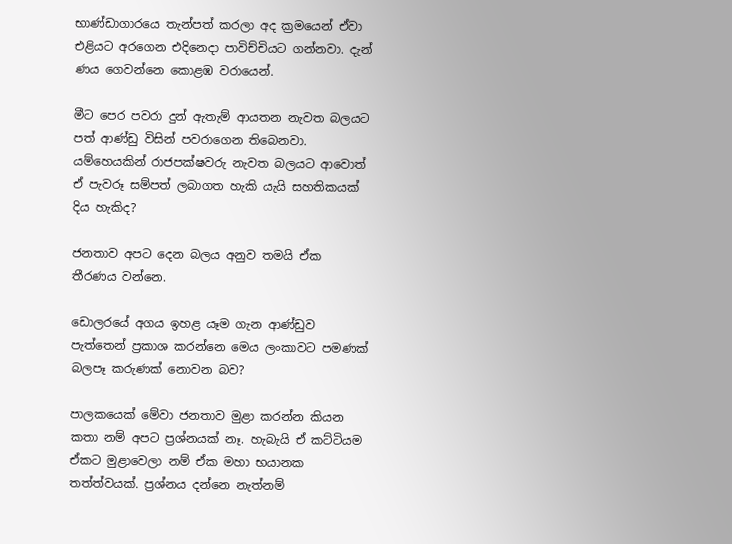භාණ්ඩාගාරයෙ තැන්පත් කරලා අද ක්‍රමයෙන් ඒවා එළියට අරගෙන එදිනෙදා පාවිච්චියට ගන්නවා. දැන් ණය ගෙවන්නෙ කොළඹ වරායෙන්.

මීට පෙර පවරා දුන් ඇතැම් ආයතන නැවත බලයට පත් ආණ්ඩු විසින් පවරාගෙන තිබෙනවා. යම්හෙයකින් රාජපක්ෂවරු නැවත බලයට ආවොත් ඒ පැවරූ සම්පත් ලබාගත හැකි යැයි සහතිකයක් දිය හැකිද?

ජනතාව අපට දෙන බලය අනුව තමයි ඒක තීරණය වන්නෙ.

ඩොලරයේ අගය ඉහළ යෑම ගැන ආණ්ඩුව පැත්තෙන් ප්‍රකාශ කරන්නෙ මෙය ලංකාවට පමණක් බලපෑ කරුණක් නොවන බව?

පාලකයෙක් මේවා ජනතාව මුළා කරන්න කියන කතා නම් අපට ප්‍රශ්නයක් නෑ. හැබැයි ඒ කට්ටියම ඒකට මුළාවෙලා නම් ඒක මහා භයානක තත්ත්වයක්. ප්‍රශ්නය දන්නෙ නැත්නම්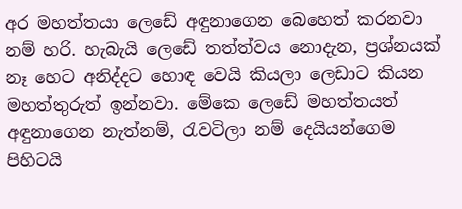අර මහත්තයා ලෙඩේ අඳුනාගෙන බෙහෙත් කරනවා නම් හරි. හැබැයි ලෙඩේ තත්ත්වය නොදැන, ප්‍රශ්නයක් නෑ හෙට අනිද්දට හොඳ වෙයි කියලා ලෙඩාට කියන මහත්තුරුත් ඉන්නවා. මේකෙ ලෙඩේ මහත්තයත් අඳුනාගෙන නැත්නම්, රැවටිලා නම් දෙයියන්ගෙම පිහිටයි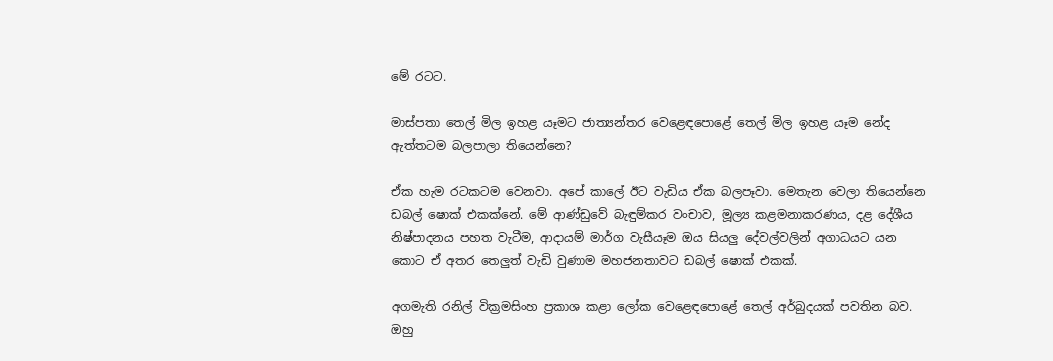මේ රටට.

මාස්පතා තෙල් මිල ඉහළ යෑමට ජාත්‍යන්තර වෙළෙඳපොළේ තෙල් මිල ඉහළ යෑම නේද ඇත්තටම බලපාලා තියෙන්නෙ?

ඒක හැම රටකටම වෙනවා. අපේ කාලේ ඊට වැඩිය ඒක බලපෑවා. මෙතැන වෙලා තියෙන්නෙ ඩබල් ෂොක් එකක්නේ. මේ ආණ්ඩුවේ බැඳුම්කර වංචාව, මූල්‍ය කළමනාකරණය, දළ දේශීය නිෂ්පාදනය පහත වැටීම, ආදායම් මාර්ග වැසීයෑම ඔය සියලු දේවල්වලින් අගාධයට යන කොට ඒ අතර තෙලුත් වැඩි වුණාම මහජනතාවට ඩබල් ෂොක් එකක්.

අගමැති රනිල් වික්‍රමසිංහ ප්‍රකාශ කළා ලෝක වෙළෙඳපොළේ තෙල් අර්බුදයක් පවතින බව. ඔහු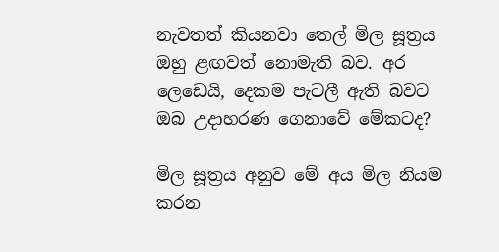නැවතත් කියනවා තෙල් මිල සූත්‍රය ඔහු ළඟවත් නොමැති බව. අර ලෙඩෙයි, දෙකම පැටලී ඇති බවට ඔබ උදාහරණ ගෙනාවේ මේකටද?

මිල සූත්‍රය අනුව මේ අය මිල නියම කරන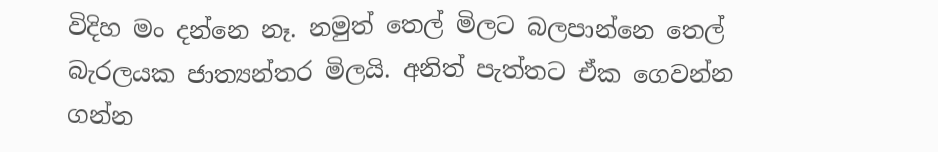විදිහ මං දන්නෙ නෑ. නමුත් තෙල් මිලට බලපාන්නෙ තෙල් බැරලයක ජාත්‍යන්තර මිලයි. අනිත් පැත්තට ඒක ගෙවන්න ගන්න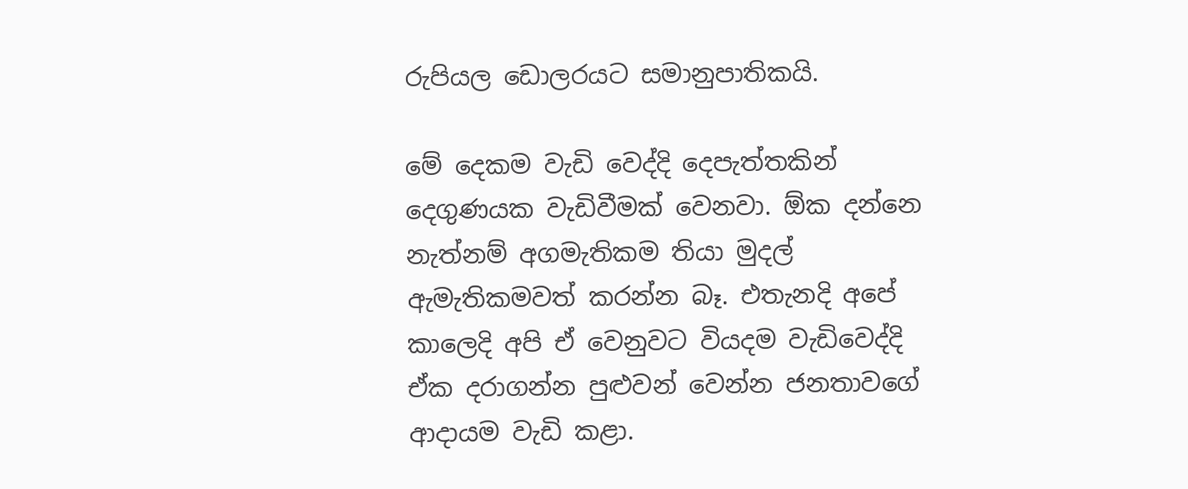රුපියල ඩොලරයට සමානුපාතිකයි.

මේ දෙකම වැඩි වෙද්දි දෙපැත්තකින් දෙගුණයක වැඩිවීමක් වෙනවා. ඕක දන්නෙ නැත්නම් අගමැතිකම තියා මුදල් ඇමැතිකමවත් කරන්න බෑ. එතැනදි අපේ කාලෙදි අපි ඒ වෙනුවට වියදම වැඩිවෙද්දි ඒක දරාගන්න පුළුවන් වෙන්න ජනතාවගේ ආදායම වැඩි කළා.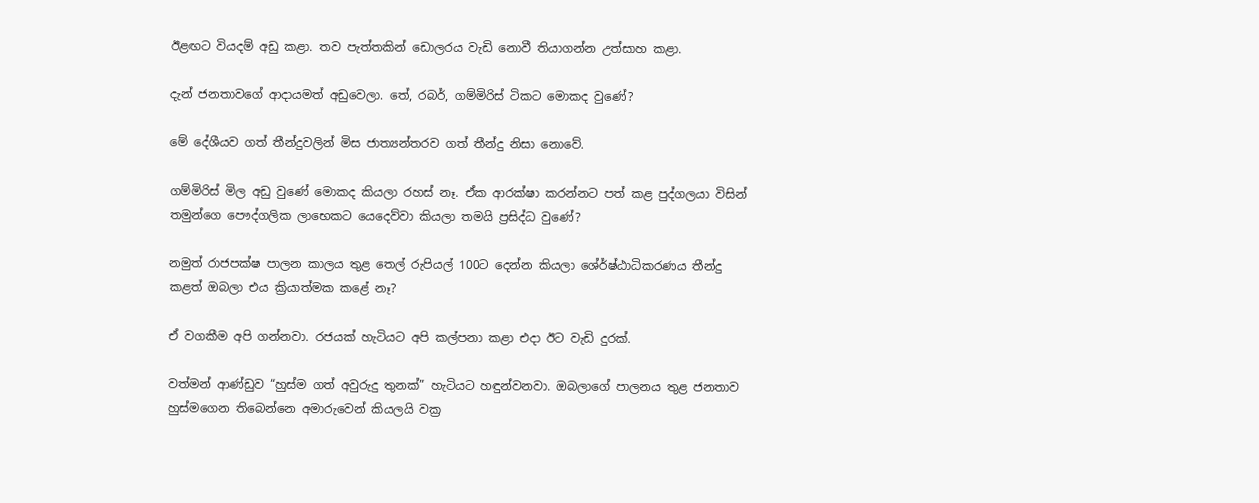ඊළඟට වියදම් අඩු කළා. තව පැත්තකින් ඩොලරය වැඩි නොවී තියාගන්න උත්සාහ කළා.

දැන් ජනතාවගේ ආදායමත් අඩුවෙලා. තේ, රබර්, ගම්මිරිස් ටිකට මොකද වුණේ?

මේ දේශීයව ගත් තීන්දුවලින් මිස ජාත්‍යන්තරව ගත් තීන්දු නිසා නොවේ.

ගම්මිරිස් මිල අඩු වුණේ මොකද කියලා රහස් නෑ. ඒක ආරක්ෂා කරන්නට පත් කළ පුද්ගලයා විසින් තමුන්ගෙ පෞද්ගලික ලාභෙකට යෙදෙව්වා කියලා තමයි ප්‍රසිද්ධ වුණේ?

නමුත් රාජපක්ෂ පාලන කාලය තුළ තෙල් රුපියල් 100ට දෙන්න කියලා ශේ‍ර්ෂ්ඨාධිකරණය තීන්දු කළත් ඔබලා එය ක්‍රියාත්මක කළේ නෑ?

ඒ වගකීම අපි ගන්නවා. රජයක් හැටියට අපි කල්පනා කළා එදා ඊට වැඩි දුරක්.

වත්මන් ආණ්ඩුව “හුස්ම ගත් අවුරුදු තුනක්” හැටියට හඳුන්වනවා. ඔබලාගේ පාලනය තුළ ජනතාව හුස්මගෙන තිබෙන්නෙ අමාරුවෙන් කියලයි වක්‍ර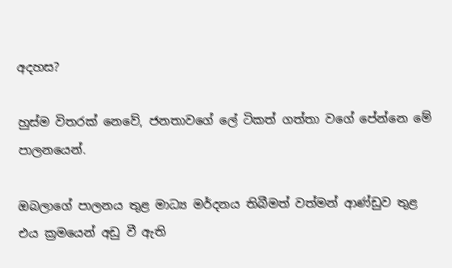අදහස?

හුස්ම විතරක් නෙවේ, ජනතාවගේ ලේ ටිකත් ගත්තා වගේ පේන්නෙ මේ පාලනයෙන්.

ඔබලාගේ පාලනය තුළ මාධ්‍ය මර්දනය තිබීමත් වත්මන් ආණ්ඩුව තුළ එය ක්‍රමයෙන් අඩු වී ඇති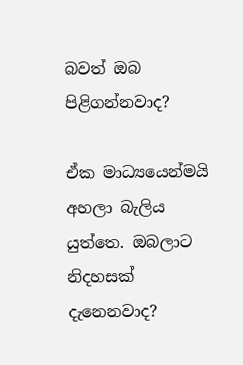බවත් ඔබ පිළිගන්නවාද?

ඒක මාධ්‍යයෙන්මයි අහලා බැලිය යුත්තෙ. ඔබලාට නිදහසක් දැනෙනවාද?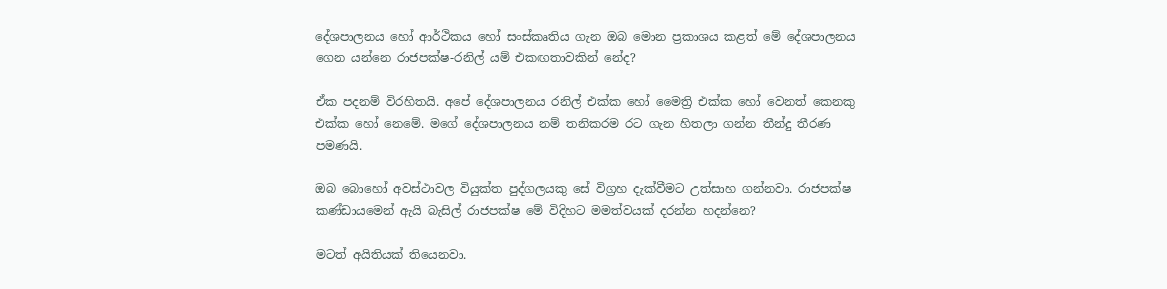දේශපාලනය හෝ ආර්ථිකය හෝ සංස්කෘතිය ගැන ඔබ මොන ප්‍රකාශය කළත් මේ දේශපාලනය ගෙන යන්නෙ රාජපක්ෂ-රනිල් යම් එකඟතාවකින් නේද?

ඒක පදනම් විරහිතයි. අපේ දේශපාලනය රනිල් එක්ක හෝ මෛත්‍රි එක්ක හෝ වෙනත් කෙනකු එක්ක හෝ නෙමේ. මගේ දේශපාලනය නම් තනිකරම රට ගැන හිතලා ගන්න තීන්දු තීරණ පමණයි.

ඔබ බොහෝ අවස්ථාවල වියුක්ත පුද්ගලයකු සේ විග්‍රහ දැක්වීමට උත්සාහ ගන්නවා. රාජපක්ෂ කණ්ඩායමෙන් ඇයි බැසිල් රාජපක්ෂ මේ විදිහට මමත්වයක් දරන්න හදන්නෙ?

මටත් අයිතියක් තියෙනවා.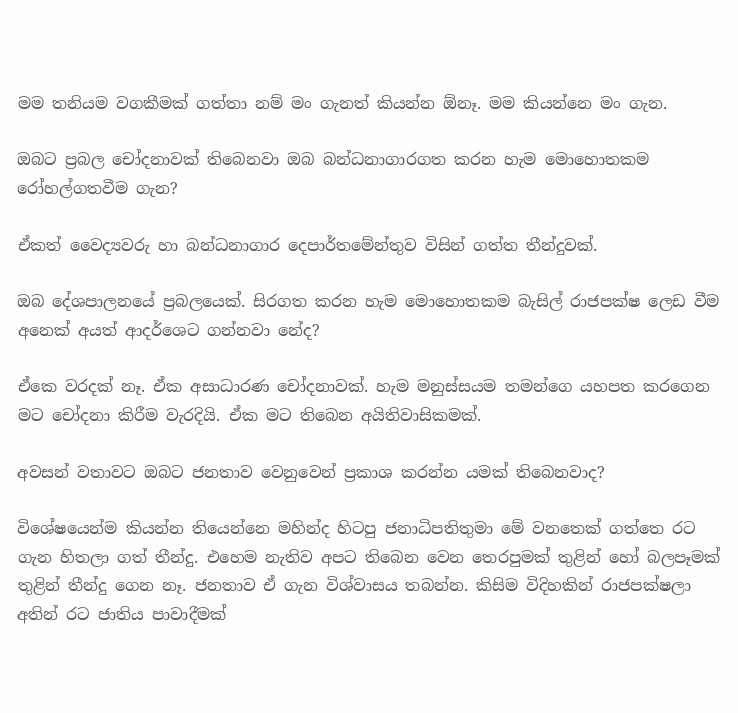මම තනියම වගකීමක් ගත්තා නම් මං ගැනත් කියන්න ඕනෑ. මම කියන්නෙ මං ගැන.

ඔබට ප්‍රබල චෝදනාවක් තිබෙනවා ඔබ බන්ධනාගාරගත කරන හැම මොහොතකම රෝහල්ගතවීම ගැන?

ඒකත් වෛද්‍යවරු හා බන්ධනාගාර දෙපාර්තමේන්තුව විසින් ගත්ත තීන්දුවක්.

ඔබ දේශපාලනයේ ප්‍රබලයෙක්. සිරගත කරන හැම මොහොතකම බැසිල් රාජපක්ෂ ලෙඩ වීම අනෙක් අයත් ආදර්ශෙට ගන්නවා නේද?

ඒකෙ වරදක් නෑ. ඒක අසාධාරණ චෝදනාවක්. හැම මනුස්සයම තමන්ගෙ යහපත කරගෙන මට චෝදනා කිරීම වැරදියි. ඒක මට තිබෙන අයිතිවාසිකමක්.

අවසන් වතාවට ඔබට ජනතාව වෙනුවෙන් ප්‍රකාශ කරන්න යමක් තිබෙනවාද?

විශේෂයෙන්ම කියන්න තියෙන්නෙ මහින්ද හිටපු ජනාධිපතිතුමා මේ වනතෙක් ගත්තෙ රට ගැන හිතලා ගත් තීන්දු. එහෙම නැතිව අපට තිබෙන වෙන තෙරපුමක් තුළින් හෝ බලපෑමක් තුළින් තීන්දු ගෙන නෑ. ජනතාව ඒ ගැන විශ්වාසය තබන්න. කිසිම විදිහකින් රාජපක්ෂලා අතින් රට ජාතිය පාවාදීමක්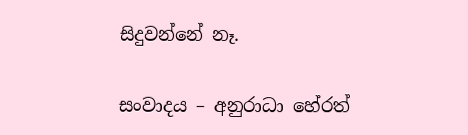සිදුවන්නේ නෑ.

සංවාදය – අනුරාධා හේරත්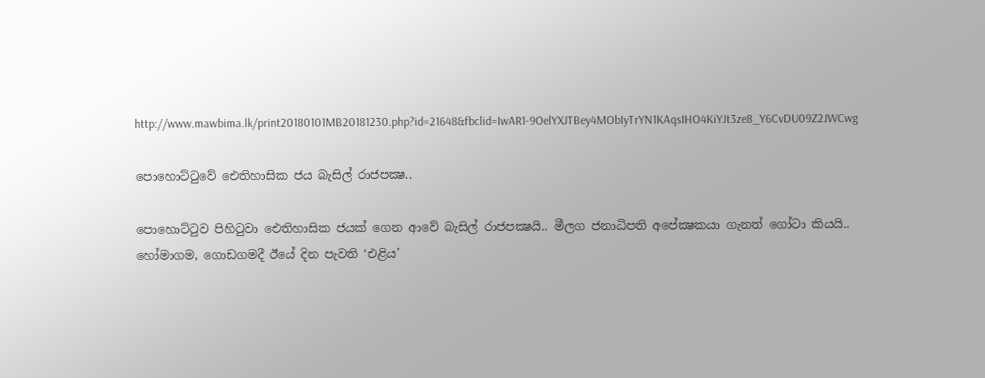http://www.mawbima.lk/print20180101MB20181230.php?id=21648&fbclid=IwAR1-9OelYXJTBey4MObIyTrYN1KAqsIHO4KiYJt3ze8_Y6CvDU09Z2JWCwg

පොහොට්ටුවේ ඓතිහාසික ජය බැසිල් රාජපක්‍ෂ..

පොහොට්ටුව පිහිටුවා ඓතිහාසික ජයක් ගෙන ආවේ බැසිල් රාජපක්‍ෂයි.. මීලග ජනාධිපති අපේක්‍ෂකයා ගැනත් ගෝටා කියයි..
හෝමාගම, ගොඩගමදී ඊයේ දින පැවති ‘එළිය’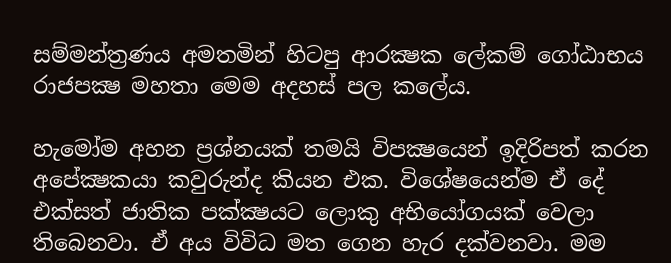සම්මන්ත්‍රණය අමතමින් හිටපු ආරක්‍ෂක ලේකම් ගෝඨාභය රාජපක්‍ෂ මහතා මෙම අදහස් පල කලේය.

හැමෝම අහන ප්‍රශ්නයක් තමයි විපක්‍ෂයෙන් ඉදිරිපත් කරන අපේක්‍ෂකයා කවුරුන්ද කියන එක. විශේෂයෙන්ම ඒ දේ එක්සත් ජාතික පක්‍ක්‍ෂයට ලොකු අභියෝගයක් වෙලා තිබෙනවා. ඒ අය විවිධ මත ගෙන හැර දක්වනවා. මම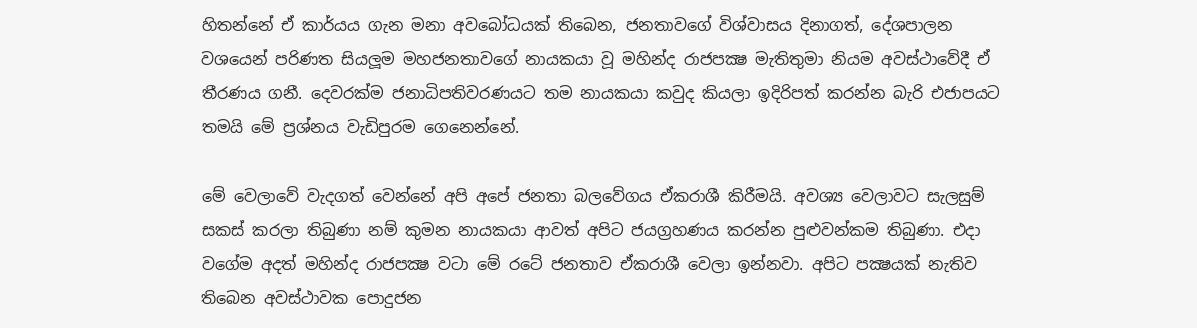හිතන්නේ ඒ කාර්යය ගැන මනා අවබෝධයක් තිබෙන, ජනතාවගේ විශ්වාසය දිනාගත්, දේශපාලන වශයෙන් පරිණත සියලූම මහජනතාවගේ නායකයා වූ මහින්ද රාජපක්‍ෂ මැතිතුමා නියම අවස්ථාවේදී ඒ තීරණය ගනී. දෙවරක්ම ජනාධිපතිවරණයට තම නායකයා කවුද කියලා ඉදිරිපත් කරන්න බැරි එජාපයට තමයි මේ ප්‍රශ්නය වැඩිපුරම ගෙනෙන්නේ.

මේ වෙලාවේ වැදගත් වෙන්නේ අපි අපේ ජනතා බලවේගය ඒකරාශී කිරීමයි. අවශ්‍ය වෙලාවට සැලසුම් සකස් කරලා තිබුණා නම් කුමන නායකයා ආවත් අපිට ජයග්‍රහණය කරන්න පුළුවන්කම තිබුණා. එදා වගේම අදත් මහින්ද රාජපක්‍ෂ වටා මේ රටේ ජනතාව ඒකරාශී වෙලා ඉන්නවා. අපිට පක්‍ෂයක් නැතිව තිබෙන අවස්ථාවක පොදුජන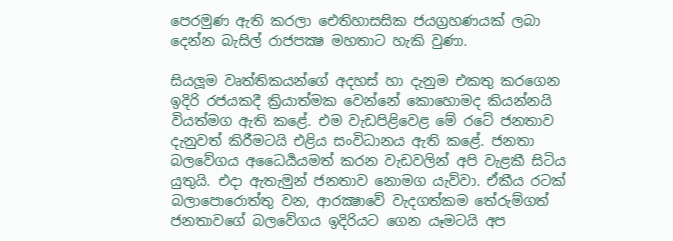පෙරමුණ ඇති කරලා ඓතිහාසසික ජයග්‍රහණයක් ලබා දෙන්න බැසිල් රාජපක්‍ෂ මහතාට හැකි වුණා.

සියලූම වෘත්තිකයන්ගේ අදහස් හා දැනුම එකතු කරගෙන ඉදිරි රජයකදී ක්‍රියාත්මක වෙන්නේ කොහොමද කියන්නයි වියත්මග ඇති කළේ. එම වැඩපිළිවෙළ මේ රටේ ජනතාව දැනුවත් කිරීමටයි එළිය සංවිධානය ඇති කළේ. ජනතා බලවේගය අධෛර්‍යයමත් කරන වැඩවලින් අපි වැළකී සිටිය යුතුයි. එදා ඇතැමුන් ජනතාව නොමග යැව්වා. ඒකීය රටක් බලාපොරොත්තු වන, ආරක්‍ෂාවේ වැදගත්කම තේරුම්ගත් ජනතාවගේ බලවේගය ඉදිරියට ගෙන යෑමටයි අප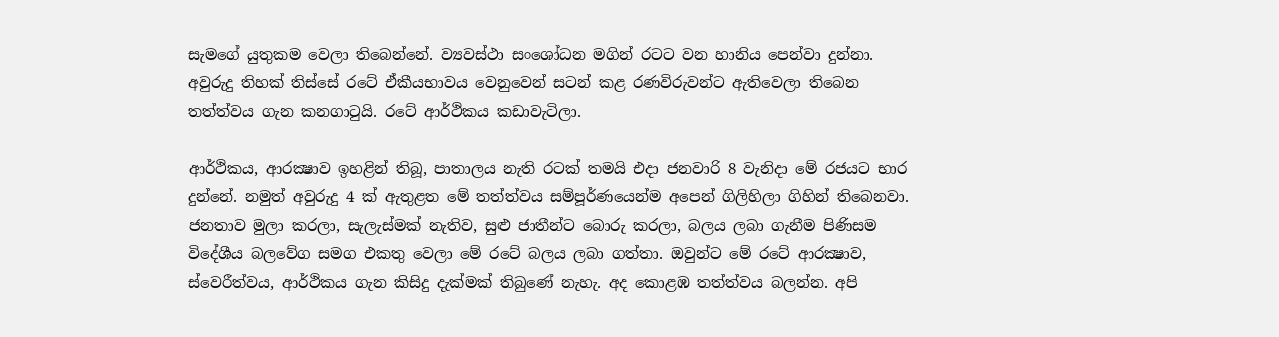සැමගේ යුතුකම වෙලා තිබෙන්නේ. ව්‍යවස්ථා සංශෝධන මගින් රටට වන හානිය පෙන්වා දුන්නා. අවුරුදු තිහක් තිස්සේ රටේ ඒකීයභාවය වෙනුවෙන් සටන් කළ රණවිරුවන්ට ඇතිවෙලා තිබෙන තත්ත්වය ගැන කනගාටුයි. රටේ ආර්ථිකය කඩාවැටිලා.

ආර්ථිකය, ආරක්‍ෂාව ඉහළින් තිබූ, පාතාලය නැති රටක් තමයි එදා ජනවාරි 8 වැනිදා මේ රජයට භාර දුන්නේ. නමුත් අවුරුදු 4 ක් ඇතුළත මේ තත්ත්වය සම්පූර්ණයෙන්ම අපෙන් ගිලිහිලා ගිහින් තිබෙනවා. ජනතාව මුලා කරලා, සැලැස්මක් නැතිව, සුළු ජාතීන්ට බොරු කරලා, බලය ලබා ගැනීම පිණිසම විදේශීය බලවේග සමග එකතු වෙලා මේ රටේ බලය ලබා ගත්තා. ඔවුන්ට මේ රටේ ආරක්‍ෂාව, ස්වෙරීත්වය, ආර්ථිකය ගැන කිසිදු දැක්මක් තිබුණේ නැහැ. අද කොළඹ තත්ත්වය බලන්න. අපි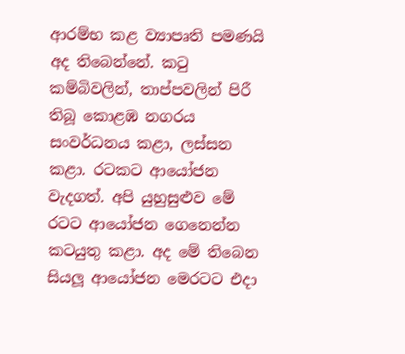ආරම්භ කළ ව්‍යාපෘති පමණයි අද තිබෙන්නේ. කටු කම්බිවලින්, තාප්පවලින් පිරී තිබූ කොළඹ නගරය සංවර්ධනය කළා, ලස්සන කළා. රටකට ආයෝජන වැදගත්. අපි යුහුසුළුව මේ රටට ආයෝජන ගෙනෙන්න කටයුතු කළා. අද මේ තිබෙන සියලූ ආයෝජන මෙරටට එදා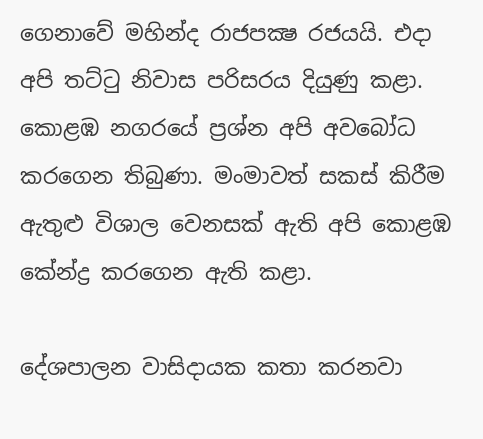ගෙනාවේ මහින්ද රාජපක්‍ෂ රජයයි. එදා අපි තට්ටු නිවාස පරිසරය දියුණු කළා. කොළඹ නගරයේ ප්‍රශ්න අපි අවබෝධ කරගෙන තිබුණා. මංමාවත් සකස් කිරීම ඇතුළු විශාල වෙනසක් ඇති අපි කොළඹ කේන්ද්‍ර කරගෙන ඇති කළා.

දේශපාලන වාසිදායක කතා කරනවා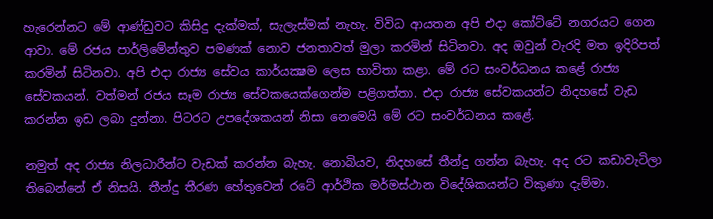හැරෙන්නට මේ ආණ්ඩුවට කිසිදු දැක්මක්, සැලැස්මක් නැහැ. විවිධ ආයතන අපි එදා කෝට්ටේ නගරයට ගෙන ආවා. මේ රජය පාර්ලිමේන්තුව පමණක් නොව ජනතාවත් මුලා කරමින් සිටිනවා. අද ඔවුන් වැරදි මත ඉදිරිපත් කරමින් සිටිනවා. අපි එදා රාජ්‍ය සේවය කාර්යක්‍ෂම ලෙස භාවිතා කළා. මේ රට සංවර්ධනය කළේ රාජ්‍ය සේවකයන්. වත්මන් රජය සෑම රාජ්‍ය සේවකයෙක්ගෙන්ම පළිගත්තා. එදා රාජ්‍ය සේවකයන්ට නිදහසේ වැඩ කරන්න ඉඩ ලබා දුන්නා. පිටරට උපදේශකයන් නිසා නෙමෙයි මේ රට සංවර්ධනය කළේ.

නමුත් අද රාජ්‍ය නිලධාරීන්ට වැඩක් කරන්න බැහැ. නොබියව, නිදහසේ තීන්දු ගන්න බැහැ. අද රට කඩාවැටිලා තිබෙන්නේ ඒ නිසයි. තීන්දු තීරණ හේතුවෙන් රටේ ආර්ථික මර්මස්ථාන විදේශිකයන්ට විකුණා දැම්මා.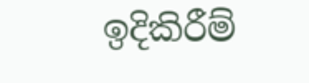ඉදිකිරීම්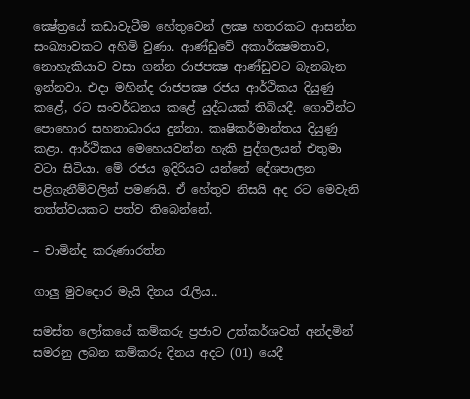ක්‍ෂේත්‍රයේ කඩාවැටීම හේතුවෙන් ලක්‍ෂ හතරකට ආසන්න සංඛ්‍යාවකට අහිමි වුණා. ආණ්ඩුවේ අකාර්ක්‍ෂමතාව, නොහැකියාව වසා ගන්න රාජපක්‍ෂ ආණ්ඩුවට බැනබැන ඉන්නවා. එදා මහින්ද රාජපක්‍ෂ රජය ආර්ථිකය දියුණු කළේ, රට සංවර්ධනය කළේ යුද්ධයක් තිබියදී. ගොවීන්ට පොහොර සහනාධාරය දුන්නා. කෘෂිකර්මාන්තය දියුණු කළා. ආර්ථිකය මෙහෙයවන්න හැකි පුද්ගලයන් එතුමා වටා සිටියා. මේ රජය ඉදිරියට යන්නේ දේශපාලන පළිගැනීම්වලින් පමණයි. ඒ හේතුව නිසයි අද රට මෙවැනි තත්ත්වයකට පත්ව තිබෙන්නේ.

– චාමින්ද කරුණාරත්න

ගාලු මුවදොර මැයි දිනය රැලිය..

සමස්ත ලෝකයේ කම්කරු ප්‍රජාව උත්කර්ශවත් අන්දමින් සමරනු ලබන කම්කරු දිනය අදට (01) යෙදී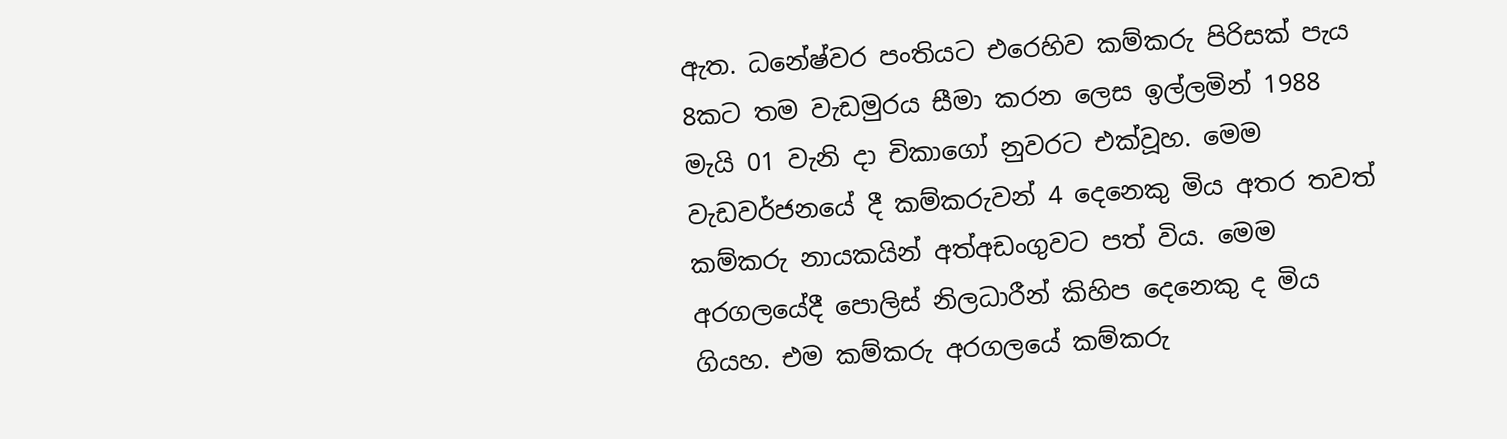ඇත. ධනේෂ්වර පංතියට එරෙහිව කම්කරු පිරිසක් පැය 8කට තම වැඩමුරය සීමා කරන ලෙස ඉල්ලමින් 1988 මැයි 01 වැනි දා චිකාගෝ නුවරට එක්වූහ. මෙම වැඩවර්ජනයේ දී කම්කරුවන් 4 දෙනෙකු මිය අතර තවත් කම්කරු නායකයින් අත්අඩංගුවට පත් විය. මෙම අරගලයේදී පොලිස් නිලධාරීන් කිහිප දෙනෙකු ද මිය ගියහ. එම කම්කරු අරගලයේ කම්කරු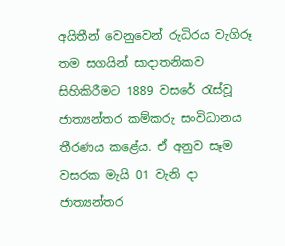අයිතීන් වෙනුවෙන් රුධිරය වැගිරූ තම සගයින් සාදාතනිකව සිහිකිරීමට 1889 වසරේ රැස්වූ ජාත්‍යන්තර කම්කරු සංවිධානය තීරණය කළේය. ඒ අනුව සෑම වසරක මැයි 01 වැනි දා ජාත්‍යන්තර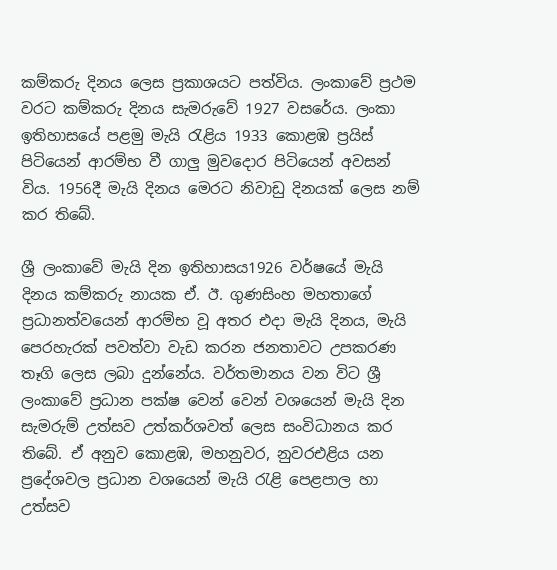කම්කරු දිනය ලෙස ප්‍ර‍කාශයට පත්විය. ලංකාවේ ප්‍රථම වරට කම්කරු දිනය සැමරුවේ 1927 වසරේය. ලංකා ඉතිහාසයේ පළමු මැයි රැළිය 1933 කොළඹ ප්‍රයිස් පිටියෙන් ආරම්භ වී ගාලු මුවදොර පිටියෙන් අවසන් විය. 1956දී මැයි දිනය මෙරට නිවාඩු දිනයක් ලෙස නම් කර තිබේ.

ශ්‍රී ලංකාවේ මැයි දින ඉතිහාසය1926 වර්ෂයේ මැයි දිනය කම්කරු නායක ඒ. ඊ. ගුණසිංහ මහතාගේ ප්‍රධානත්වයෙන් ආරම්භ වූ අතර එදා මැයි දිනය, මැයි පෙරහැරක් පවත්වා වැඩ කරන ජනතාවට උපකරණ තෑගි ලෙස ලබා දුන්නේය. වර්තමානය වන විට ශ්‍රී ලංකාවේ ප්‍ර‍ධාන පක්ෂ වෙන් වෙන් වශයෙන් මැයි දින සැමරුම් උත්සව උත්කර්ශවත් ලෙස සංවිධානය කර තිබේ. ඒ අනුව කොළඹ, මහනුවර, නුවරඑළිය යන ප්‍රදේශවල ප්‍ර‍ධාන වශයෙන් මැයි රැළි පෙළපාල හා උත්සව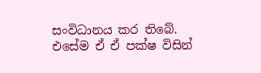සංවිධානය කර තිබේ. එසේම ඒ ඒ පක්ෂ විසින්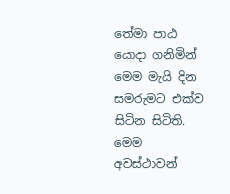තේමා පාඨ යොදා ගනිමින් මෙම මැයි දින සමරුමට එක්ව සිටින සිටිති. මෙම අවස්ථාවන්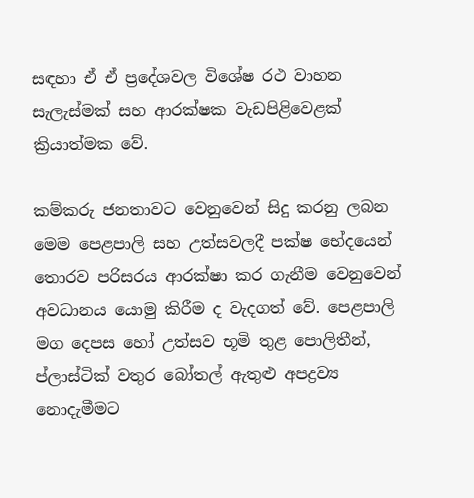සඳහා ඒ ඒ ප්‍ර‍දේශවල විශේෂ රථ වාහන සැලැස්මක් සහ ආරක්ෂක වැඩපිළිවෙළක් ක්‍රියාත්මක වේ.

කම්කරු ජනතාවට වෙනුවෙන් සිදු කරනු ලබන මෙම පෙළපාලි සහ උත්සවලදී පක්ෂ භේදයෙන් තොරව පරිසරය ආරක්ෂා කර ගැනීම වෙනුවෙන් අවධානය යොමු කිරීම ද වැදගත් වේ. පෙළපාලි මග දෙපස හෝ උත්සව භූමි තුළ පොලිතීන්, ප්ලාස්ටික් වතුර බෝතල් ඇතුළු අපද්‍ර‍ව්‍ය නොදැමීමට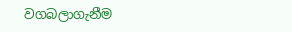වගබලාගැනීම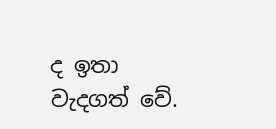ද ඉතා වැදගත් වේ.